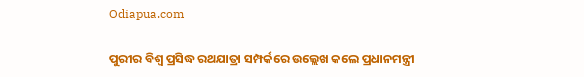Odiapua.com

ପୁରୀର ବିଶ୍ୱ ପ୍ରସିଦ୍ଧ ରଥଯାତ୍ରା ସମ୍ପର୍କରେ ଉଲ୍ଲେଖ କଲେ ପ୍ରଧାନମନ୍ତ୍ରୀ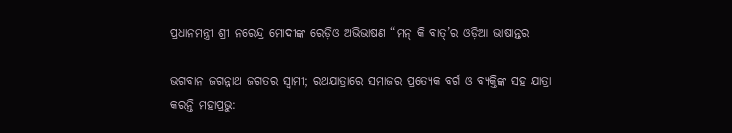ପ୍ରଧାନମନ୍ତ୍ରୀ ଶ୍ରୀ ନରେନ୍ଦ୍ର ମୋଦୀଙ୍କ ରେଡ଼ିଓ ଅଭିଭାଷଣ “ମନ୍ କି ବାତ୍’ର ଓଡ଼ିଆ ଭାଷାନ୍ତର

ଭଗବାନ ଜଗନ୍ନାଥ ଜଗତର ସ୍ୱାମୀ; ରଥଯାତ୍ରାରେ ସମାଜର ପ୍ରତ୍ୟେକ ବର୍ଗ ଓ ବ୍ୟକ୍ତିଙ୍କ ସହ ଯାତ୍ରା କରନ୍ତି ମହାପ୍ରଭୁ: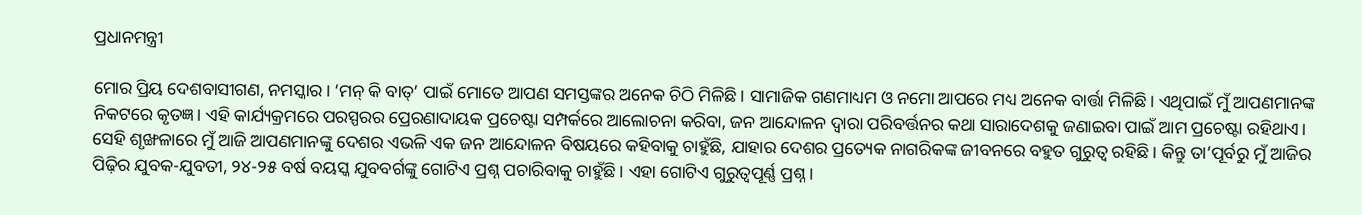ପ୍ରଧାନମନ୍ତ୍ରୀ

ମୋର ପ୍ରିୟ ଦେଶବାସୀଗଣ, ନମସ୍କାର। ‘ମନ୍ କି ବାତ୍’ ପାଇଁ ମୋତେ ଆପଣ ସମସ୍ତଙ୍କର ଅନେକ ଚିଠି ମିଳିଛି। ସାମାଜିକ ଗଣମାଧ୍ୟମ ଓ ନମୋ ଆପରେ ମଧ୍ୟ ଅନେକ ବାର୍ତ୍ତା ମିଳିଛି। ଏଥିପାଇଁ ମୁଁ ଆପଣମାନଙ୍କ ନିକଟରେ କୃତଜ୍ଞ। ଏହି କାର୍ଯ୍ୟକ୍ରମରେ ପରସ୍ପରର ପ୍ରେରଣାଦାୟକ ପ୍ରଚେଷ୍ଟା ସମ୍ପର୍କରେ ଆଲୋଚନା କରିବା, ଜନ ଆନ୍ଦୋଳନ ଦ୍ୱାରା ପରିବର୍ତ୍ତନର କଥା ସାରାଦେଶକୁ ଜଣାଇବା ପାଇଁ ଆମ ପ୍ରଚେଷ୍ଟା ରହିଥାଏ। ସେହି ଶୃଙ୍ଖଳାରେ ମୁଁ ଆଜି ଆପଣମାନଙ୍କୁ ଦେଶର ଏଭଳି ଏକ ଜନ ଆନ୍ଦୋଳନ ବିଷୟରେ କହିବାକୁ ଚାହୁଁଛି, ଯାହାର ଦେଶର ପ୍ରତ୍ୟେକ ନାଗରିକଙ୍କ ଜୀବନରେ ବହୁତ ଗୁରୁତ୍ୱ ରହିଛି। କିନ୍ତୁ ତା’ପୂର୍ବରୁ ମୁଁ ଆଜିର ପିଢ଼ିର ଯୁବକ-ଯୁବତୀ, ୨୪-୨୫ ବର୍ଷ ବୟସ୍କ ଯୁବବର୍ଗଙ୍କୁ ଗୋଟିଏ ପ୍ରଶ୍ନ ପଚାରିବାକୁ ଚାହୁଁଛି। ଏହା ଗୋଟିଏ ଗୁରୁତ୍ୱପୂର୍ଣ୍ଣ ପ୍ରଶ୍ନ।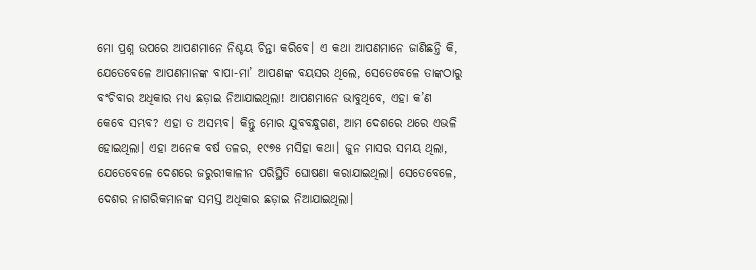ମୋ ପ୍ରଶ୍ନ ଉପରେ ଆପଣମାନେ ନିଶ୍ଚୟ ଚିନ୍ତା କରିବେ। ଏ କଥା ଆପଣମାନେ ଜାଣିଛନ୍ତି କି, ଯେତେବେଳେ ଆପଣମାନଙ୍କ ବାପା-ମା’ ଆପଣଙ୍କ ବୟସର ଥିଲେ, ସେତେବେଳେ ତାଙ୍କଠାରୁ ବଂଚିବାର ଅଧିକାର ମଧ୍ୟ ଛଡ଼ାଇ ନିଆଯାଇଥିଲା! ଆପଣମାନେ ଭାବୁଥିବେ, ଏହା କ’ଣ କେବେ ସମ୍ଭବ? ଏହା ତ ଅସମ୍ଭବ। କିନ୍ତୁ ମୋର ଯୁବବନ୍ଧୁଗଣ, ଆମ ଦେଶରେ ଥରେ ଏଭଳି ହୋଇଥିଲା। ଏହା ଅନେକ ବର୍ଷ ତଳର, ୧୯୭୫ ମସିହା କଥା। ଜୁନ ମାସର ସମୟ ଥିଲା, ଯେତେବେଳେ ଦେଶରେ ଜରୁରୀକାଳୀନ ପରିସ୍ଥିତି ଘୋଷଣା କରାଯାଇଥିଲା। ସେତେବେଳେ, ଦେଶର ନାଗରିକମାନଙ୍କ ସମସ୍ତ ଅଧିକାର ଛଡ଼ାଇ ନିଆଯାଇଥିଲା।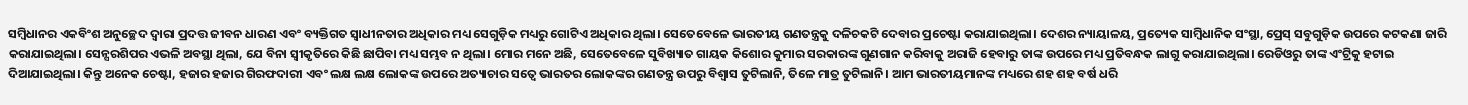ସମ୍ବିଧାନର ଏକବିଂଶ ଅନୁଚ୍ଛେଦ ଦ୍ୱାରା ପ୍ରଦତ୍ତ ଜୀବନ ଧାରଣ ଏବଂ ବ୍ୟକ୍ତିଗତ ସ୍ୱାଧୀନତାର ଅଧିକାର ମଧ୍ୟ ସେଗୁଡ଼ିକ ମଧ୍ୟରୁ ଗୋଟିଏ ଅଧିକାର ଥିଲା। ସେତେବେଳେ ଭାରତୀୟ ଗଣତନ୍ତ୍ରକୁ ଦଳିଚକଟି ଦେବାର ପ୍ରଚେଷ୍ଟା କରାଯାଇଥିଲା। ଦେଶର ନ୍ୟାୟାଳୟ, ପ୍ରତ୍ୟେକ ସାମ୍ବିଧାନିକ ସଂସ୍ଥା, ପ୍ରେସ୍ ସବୁଗୁଡ଼ିକ ଉପରେ କଟକଣା ଜାରି କରାଯାଇଥିଲା। ସେନ୍ସରଶିପର ଏଭଳି ଅବସ୍ଥା ଥିଲା, ଯେ ବିନା ସ୍ୱୀକୃତିରେ କିଛି ଛାପିବା ମଧ୍ୟ ସମ୍ଭବ ନ ଥିଲା। ମୋର ମନେ ଅଛି, ସେତେବେଳେ ସୁବିଖ୍ୟାତ ଗାୟକ କିଶୋର କୁମାର ସରକାରଙ୍କ ଗୁଣଗାନ କରିବାକୁ ଅରାଜି ହେବାରୁ ତାଙ୍କ ଉପରେ ମଧ୍ୟ ପ୍ରତିବନ୍ଧକ ଲାଗୁ କରାଯାଇଥିଲା। ରେଡିଓରୁ ତାଙ୍କ ଏଂଟ୍ରିକୁ ହଟାଇ ଦିଆଯାଇଥିଲା। କିନ୍ତୁ ଅନେକ ଚେଷ୍ଟା, ହଜାର ହଜାର ଗିରଫଦାରୀ ଏବଂ ଲକ୍ଷ ଲକ୍ଷ ଲୋକଙ୍କ ଉପରେ ଅତ୍ୟାଚାର ସତ୍ୱେ ଭାରତର ଲୋକଙ୍କର ଗଣତନ୍ତ୍ର ଉପରୁ ବିଶ୍ୱାସ ତୁଟିଲାନି, ତିଳେ ମାତ୍ର ତୁଟିଲାନି। ଆମ ଭାରତୀୟମାନଙ୍କ ମଧ୍ୟରେ ଶହ ଶହ ବର୍ଷ ଧରି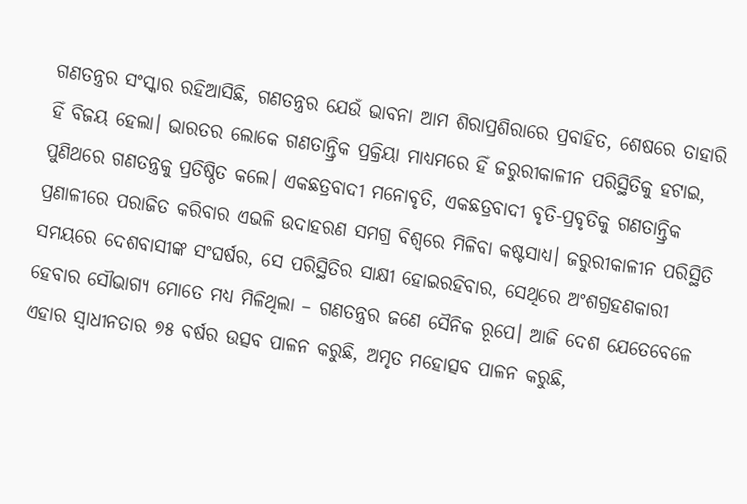ଗଣତନ୍ତ୍ରର ସଂସ୍କାର ରହିଆସିଛି, ଗଣତନ୍ତ୍ରର ଯେଉଁ ଭାବନା ଆମ ଶିରାପ୍ରଶିରାରେ ପ୍ରବାହିତ, ଶେଷରେ ତାହାରି ହିଁ ବିଜୟ ହେଲା। ଭାରତର ଲୋକେ ଗଣତାନ୍ତ୍ରିକ ପ୍ରକ୍ରିୟା ମାଧ୍ୟମରେ ହିଁ ଜରୁରୀକାଳୀନ ପରିସ୍ଥିତିକୁ ହଟାଇ, ପୁଣିଥରେ ଗଣତନ୍ତ୍ରକୁ ପ୍ରତିଷ୍ଠିତ କଲେ। ଏକଛତ୍ରବାଦୀ ମନୋବୃତି, ଏକଛତ୍ରବାଦୀ ବୃତି-ପ୍ରବୃତିକୁ ଗଣତାନ୍ତ୍ରିକ ପ୍ରଣାଳୀରେ ପରାଜିତ କରିବାର ଏଭଳି ଉଦାହରଣ ସମଗ୍ର ବିଶ୍ୱରେ ମିଳିବା କଷ୍ଟସାଧ୍ୟ। ଜରୁରୀକାଳୀନ ପରିସ୍ଥିତି ସମୟରେ ଦେଶବାସୀଙ୍କ ସଂଘର୍ଷର, ସେ ପରିସ୍ଥିତିର ସାକ୍ଷୀ ହୋଇରହିବାର, ସେଥିରେ ଅଂଶଗ୍ରହଣକାରୀ ହେବାର ସୌଭାଗ୍ୟ ମୋତେ ମଧ୍ୟ ମିଳିଥିଲା – ଗଣତନ୍ତ୍ରର ଜଣେ ସୈନିକ ରୂପେ। ଆଜି ଦେଶ ଯେତେବେଳେ ଏହାର ସ୍ୱାଧୀନତାର ୭୫ ବର୍ଷର ଉତ୍ସବ ପାଳନ କରୁଛି, ଅମୃତ ମହୋତ୍ସବ ପାଳନ କରୁଛି,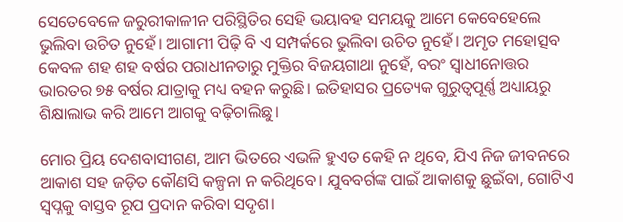ସେତେବେଳେ ଜରୁରୀକାଳୀନ ପରିସ୍ଥିତିର ସେହି ଭୟାବହ ସମୟକୁ ଆମେ କେବେହେଲେ ଭୁଲିବା ଉଚିତ ନୁହେଁ। ଆଗାମୀ ପିଢ଼ି ବି ଏ ସମ୍ପର୍କରେ ଭୁଲିବା ଉଚିତ ନୁହେଁ। ଅମୃତ ମହୋତ୍ସବ କେବଳ ଶହ ଶହ ବର୍ଷର ପରାଧୀନତାରୁ ମୁକ୍ତିର ବିଜୟଗାଥା ନୁହେଁ, ବରଂ ସ୍ୱାଧୀନୋତ୍ତର ଭାରତର ୭୫ ବର୍ଷର ଯାତ୍ରାକୁ ମଧ୍ୟ ବହନ କରୁଛି। ଇତିହାସର ପ୍ରତ୍ୟେକ ଗୁରୁତ୍ୱପୂର୍ଣ୍ଣ ଅଧ୍ୟାୟରୁ ଶିକ୍ଷାଲାଭ କରି ଆମେ ଆଗକୁ ବଢ଼ିଚାଲିଛୁ।

ମୋର ପ୍ରିୟ ଦେଶବାସୀଗଣ, ଆମ ଭିତରେ ଏଭଳି ହୁଏତ କେହି ନ ଥିବେ, ଯିଏ ନିଜ ଜୀବନରେ ଆକାଶ ସହ ଜଡ଼ିତ କୌଣସି କଳ୍ପନା ନ କରିଥିବେ। ଯୁବବର୍ଗଙ୍କ ପାଇଁ ଆକାଶକୁ ଛୁଇଁବା, ଗୋଟିଏ ସ୍ୱପ୍ନକୁ ବାସ୍ତବ ରୂପ ପ୍ରଦାନ କରିବା ସଦୃଶ।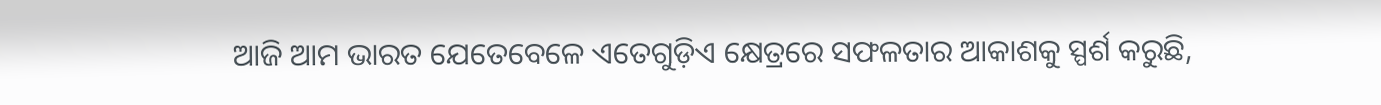ଆଜି ଆମ ଭାରତ ଯେତେବେଳେ ଏତେଗୁଡ଼ିଏ କ୍ଷେତ୍ରରେ ସଫଳତାର ଆକାଶକୁ ସ୍ପର୍ଶ କରୁଛି,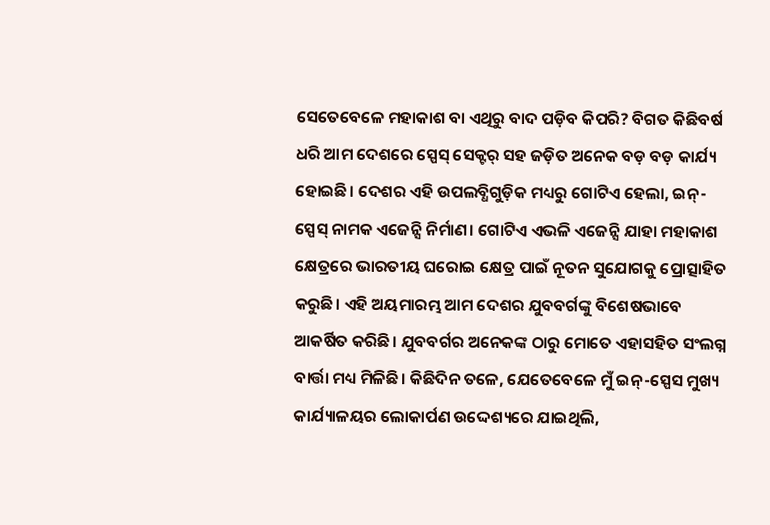ସେତେବେଳେ ମହାକାଶ ବା ଏଥିରୁ ବାଦ ପଡ଼ିବ କିପରି? ବିଗତ କିଛିବର୍ଷ ଧରି ଆମ ଦେଶରେ ସ୍ପେସ୍ ସେକ୍ଟର୍ ସହ ଜଡ଼ିତ ଅନେକ ବଡ଼ ବଡ଼ କାର୍ଯ୍ୟ ହୋଇଛି। ଦେଶର ଏହି ଉପଲବ୍ଧିଗୁଡ଼ିକ ମଧ୍ୟରୁ ଗୋଟିଏ ହେଲା, ଇନ୍-ସ୍ପେସ୍ ନାମକ ଏଜେନ୍ସି ନିର୍ମାଣ। ଗୋଟିଏ ଏଭଳି ଏଜେନ୍ସି ଯାହା ମହାକାଶ କ୍ଷେତ୍ରରେ ଭାରତୀୟ ଘରୋଇ କ୍ଷେତ୍ର ପାଇଁ ନୂତନ ସୁଯୋଗକୁ ପ୍ରୋତ୍ସାହିତ କରୁଛି। ଏହି ଅୟମାରମ୍ଭ ଆମ ଦେଶର ଯୁବବର୍ଗଙ୍କୁ ବିଶେଷଭାବେ ଆକର୍ଷିତ କରିଛି। ଯୁବବର୍ଗର ଅନେକଙ୍କ ଠାରୁ ମୋତେ ଏହାସହିତ ସଂଲଗ୍ନ ବାର୍ତ୍ତା ମଧ୍ୟ ମିଳିଛି। କିଛିଦିନ ତଳେ, ଯେତେବେଳେ ମୁଁ ଇନ୍-ସ୍ପେସ ମୁଖ୍ୟ କାର୍ଯ୍ୟାଳୟର ଲୋକାର୍ପଣ ଉଦ୍ଦେଶ୍ୟରେ ଯାଇଥିଲି,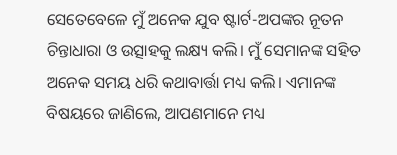ସେତେବେଳେ ମୁଁ ଅନେକ ଯୁବ ଷ୍ଟାର୍ଟ-ଅପଙ୍କର ନୂତନ ଚିନ୍ତାଧାରା ଓ ଉତ୍ସାହକୁ ଲକ୍ଷ୍ୟ କଲି। ମୁଁ ସେମାନଙ୍କ ସହିତ ଅନେକ ସମୟ ଧରି କଥାବାର୍ତ୍ତା ମଧ୍ୟ କଲି। ଏମାନଙ୍କ ବିଷୟରେ ଜାଣିଲେ, ଆପଣମାନେ ମଧ୍ୟ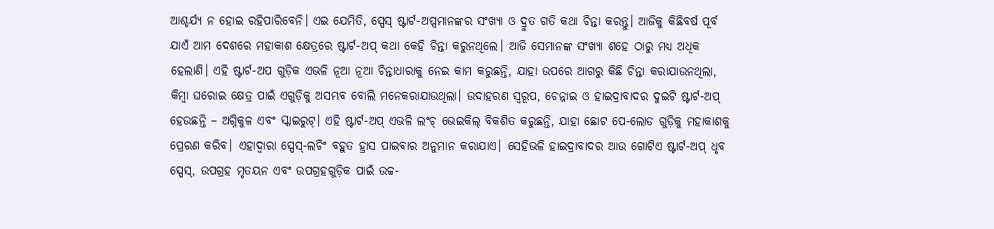ଆଶ୍ଚର୍ଯ୍ୟ ନ ହୋଇ ରହିପାରିବେନି। ଏଇ ଯେମିତି, ସ୍ପେସ୍ ଷ୍ଟାର୍ଟ-ଅପ୍ସମାନଙ୍କର ସଂଖ୍ୟା ଓ ଦ୍ରୁତ ଗତି କଥା ଚିନ୍ତା କରନ୍ତୁ। ଆଜିକୁ କିଛିବର୍ଷ ପୂର୍ବ ଯାଏଁ ଆମ ଦେଶରେ ମହାକାଶ କ୍ଷେତ୍ରରେ ଷ୍ଟାର୍ଟ-ଅପ୍ କଥା କେହି ଚିନ୍ତା କରୁନଥିଲେ। ଆଜି ସେମାନଙ୍କ ସଂଖ୍ୟା ଶହେ ଠାରୁ ମଧ୍ୟ ଅଧିକ ହେଲାଣି। ଏହି ଷ୍ଟାର୍ଟ-ଅପ ଗୁଡ଼ିକ ଏଭଳି ନୂଆ ନୂଆ ଚିନ୍ତାଧାରାକୁ ନେଇ କାମ କରୁଛନ୍ତି, ଯାହା ଉପରେ ଆଗରୁ କିଛି ଚିନ୍ତା କରାଯାଉନଥିଲା, କିମ୍ବା ଘରୋଇ କ୍ଷେତ୍ର ପାଇଁ ଏଗୁଡ଼ିକୁ ଅସମ୍ଭବ ବୋଲି ମନେକରାଯାଉଥିଲା। ଉଦାହରଣ ସ୍ୱରୂପ, ଚେନ୍ନାଇ ଓ ହାଇଦ୍ରାବାଦର ଦୁଇଟି ଷ୍ଟାର୍ଟ-ଅପ୍ ହେଉଛନ୍ତି – ଅଗ୍ନିକୁଳ ଏବଂ ସ୍କାଇରୁଟ୍। ଏହି ଷ୍ଟାର୍ଟ-ଅପ୍ ଏଭଳି ଲଂଚ୍ ଭେଇକିଲ୍ ବିକଶିତ କରୁଛନ୍ତି, ଯାହା ଛୋଟ ପେ-ଲୋଡ ଗୁଡ଼ିକୁ ମହାକାଶକୁ ପ୍ରେରଣ କରିବ। ଏହାଦ୍ୱାରା ସ୍ପେସ୍-ଲଚିଂ ବହୁତ ହ୍ରାସ ପାଇବାର ଅନୁମାନ କରାଯାଏ। ସେହିଭଳି ହାଇଦ୍ରାବାଦର ଆଉ ଗୋଟିଏ ଷ୍ଟାର୍ଟ-ଅପ୍ ଧୃବ ସ୍ପେସ୍, ଉପଗ୍ରହ ମୃତୟନ ଏବଂ ଉପଗ୍ରହଗୁଡ଼ିକ ପାଇଁ ଉଚ୍ଚ-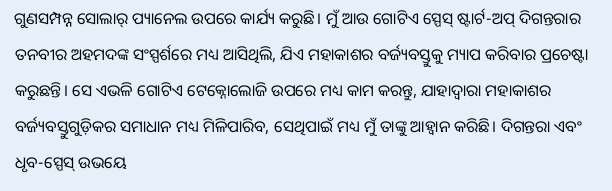ଗୁଣସମ୍ପନ୍ନ ସୋଲାର୍ ପ୍ୟାନେଲ ଉପରେ କାର୍ଯ୍ୟ କରୁଛି। ମୁଁ ଆଉ ଗୋଟିଏ ସ୍ପେସ୍ ଷ୍ଟାର୍ଟ-ଅପ୍ ଦିଗନ୍ତରାର ତନବୀର ଅହମଦଙ୍କ ସଂସ୍ପର୍ଶରେ ମଧ୍ୟ ଆସିଥିଲି, ଯିଏ ମହାକାଶର ବର୍ଜ୍ୟବସ୍ତୁକୁ ମ୍ୟାପ କରିବାର ପ୍ରଚେଷ୍ଟା କରୁଛନ୍ତି। ସେ ଏଭଳି ଗୋଟିଏ ଟେକ୍ନୋଲୋଜି ଉପରେ ମଧ୍ୟ କାମ କରନ୍ତୁ, ଯାହାଦ୍ୱାରା ମହାକାଶର ବର୍ଜ୍ୟବସ୍ତୁଗୁଡ଼ିକର ସମାଧାନ ମଧ୍ୟ ମିଳିପାରିବ, ସେଥିପାଇଁ ମଧ୍ୟ ମୁଁ ତାଙ୍କୁ ଆହ୍ୱାନ କରିଛି। ଦିଗନ୍ତରା ଏବଂ ଧୃବ-ସ୍ପେସ୍ ଉଭୟେ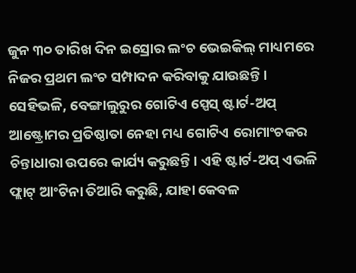ଜୁନ ୩୦ ତାରିଖ ଦିନ ଇସ୍ରୋର ଲଂଚ ଭେଇକିଲ୍ ମାଧ୍ୟମରେ ନିଜର ପ୍ରଥମ ଲଂଚ ସମ୍ପାଦନ କରିବାକୁ ଯାଉଛନ୍ତି। ସେହିଭଳି, ବେଙ୍ଗାଲୁରୁର ଗୋଟିଏ ସ୍ପେସ୍ ଷ୍ଟାର୍ଟ-ଅପ୍ ଆଷ୍ଟ୍ରୋମର ପ୍ରତିଷ୍ଠାତା ନେହା ମଧ୍ୟ ଗୋଟିଏ ରୋମାଂଚକର ଚିନ୍ତାଧାରା ଉପରେ କାର୍ଯ୍ୟ କରୁଛନ୍ତି। ଏହି ଷ୍ଟାର୍ଟ-ଅପ୍ ଏଭଳି ଫ୍ଲାଟ୍ ଆଂଟିନା ତିଆରି କରୁଛି, ଯାହା କେବଳ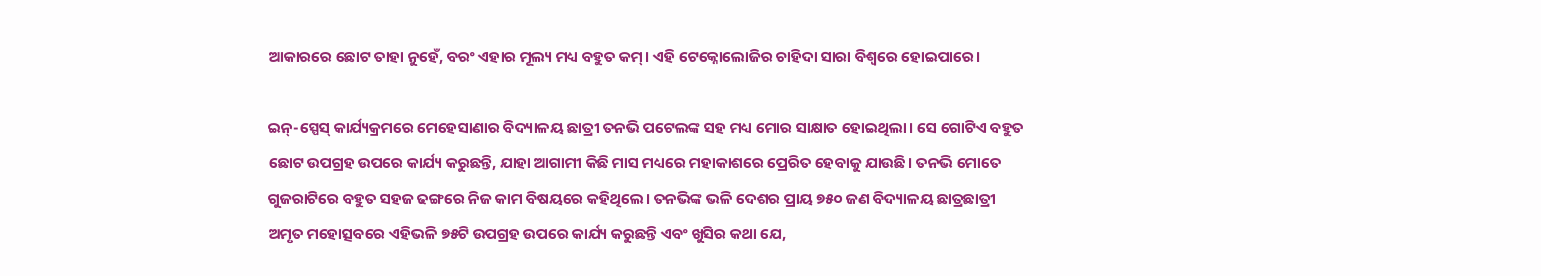ଆକାରରେ ଛୋଟ ତାହା ନୁହେଁ, ବରଂ ଏହାର ମୂଲ୍ୟ ମଧ୍ୟ ବହୁତ କମ୍। ଏହି ଟେକ୍ନୋଲୋଜିର ଚାହିଦା ସାରା ବିଶ୍ୱରେ ହୋଇପାରେ।

ଇନ୍-ସ୍ପେସ୍ କାର୍ଯ୍ୟକ୍ରମରେ ମେହେସାଣାର ବିଦ୍ୟାଳୟ ଛାତ୍ରୀ ତନଭି ପଟେଲଙ୍କ ସହ ମଧ୍ୟ ମୋର ସାକ୍ଷାତ ହୋଇଥିଲା। ସେ ଗୋଟିଏ ବହୁତ ଛୋଟ ଉପଗ୍ରହ ଉପରେ କାର୍ଯ୍ୟ କରୁଛନ୍ତି, ଯାହା ଆଗାମୀ କିଛି ମାସ ମଧ୍ୟରେ ମହାକାଶରେ ପ୍ରେରିତ ହେବାକୁ ଯାଉଛି। ତନଭି ମୋତେ ଗୁଜରାଟିରେ ବହୁତ ସହଜ ଢଙ୍ଗରେ ନିଜ କାମ ବିଷୟରେ କହିଥିଲେ। ତନଭିଙ୍କ ଭଳି ଦେଶର ପ୍ରାୟ ୭୫୦ ଜଣ ବିଦ୍ୟାଳୟ ଛାତ୍ରଛାତ୍ରୀ ଅମୃତ ମହୋତ୍ସବରେ ଏହିଭଳି ୭୫ଟି ଉପଗ୍ରହ ଉପରେ କାର୍ଯ୍ୟ କରୁଛନ୍ତି ଏବଂ ଖୁସିର କଥା ଯେ,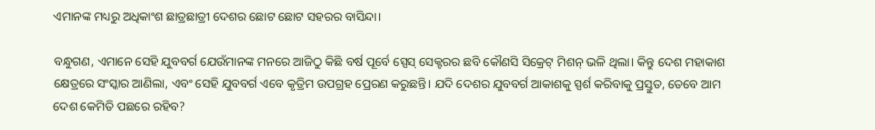ଏମାନଙ୍କ ମଧ୍ୟରୁ ଅଧିକାଂଶ ଛାତ୍ରଛାତ୍ରୀ ଦେଶର ଛୋଟ ଛୋଟ ସହରର ବାସିନ୍ଦା।

ବନ୍ଧୁଗଣ, ଏମାନେ ସେହି ଯୁବବର୍ଗ ଯେଉଁମାନଙ୍କ ମନରେ ଆଜିଠୁ କିଛି ବର୍ଷ ପୂର୍ବେ ସ୍ପେସ୍ ସେକ୍ଟରର ଛବି କୌଣସି ସିକ୍ରେଟ୍ ମିଶନ୍ ଭଳି ଥିଲା। କିନ୍ତୁ ଦେଶ ମହାକାଶ କ୍ଷେତ୍ରରେ ସଂସ୍କାର ଆଣିଲା, ଏବଂ ସେହି ଯୁବବର୍ଗ ଏବେ କୃତ୍ରିମ ଉପଗ୍ରହ ପ୍ରେରଣ କରୁଛନ୍ତି। ଯଦି ଦେଶର ଯୁବବର୍ଗ ଆକାଶକୁ ସ୍ପର୍ଶ କରିବାକୁ ପ୍ରସ୍ତୁତ, ତେବେ ଆମ ଦେଶ କେମିତି ପଛରେ ରହିବ?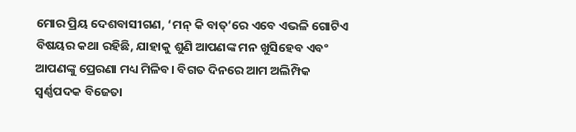ମୋର ପ୍ରିୟ ଦେଶବାସୀଗଣ, ‘ମନ୍ କି ବାତ୍’ରେ ଏବେ ଏଭଳି ଗୋଟିଏ ବିଷୟର କଥା ରହିଛି, ଯାହାକୁ ଶୁଣି ଆପଣଙ୍କ ମନ ଖୁସିହେବ ଏବଂ ଆପଣଙ୍କୁ ପ୍ରେରଣା ମଧ୍ୟ ମିଳିବ। ବିଗତ ଦିନରେ ଆମ ଅଲିମ୍ପିକ ସ୍ୱର୍ଣ୍ଣପଦକ ବିଜେତା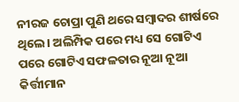ନୀରଜ ଚୋପ୍ରା ପୁଣି ଥରେ ସମ୍ବାଦର ଶୀର୍ଷରେ ଥିଲେ। ଅଲିମ୍ପିକ ପରେ ମଧ୍ୟ ସେ ଗୋଟିଏ ପରେ ଗୋଟିଏ ସଫଳତାର ନୂଆ ନୂଆ କିର୍ତ୍ତୀମାନ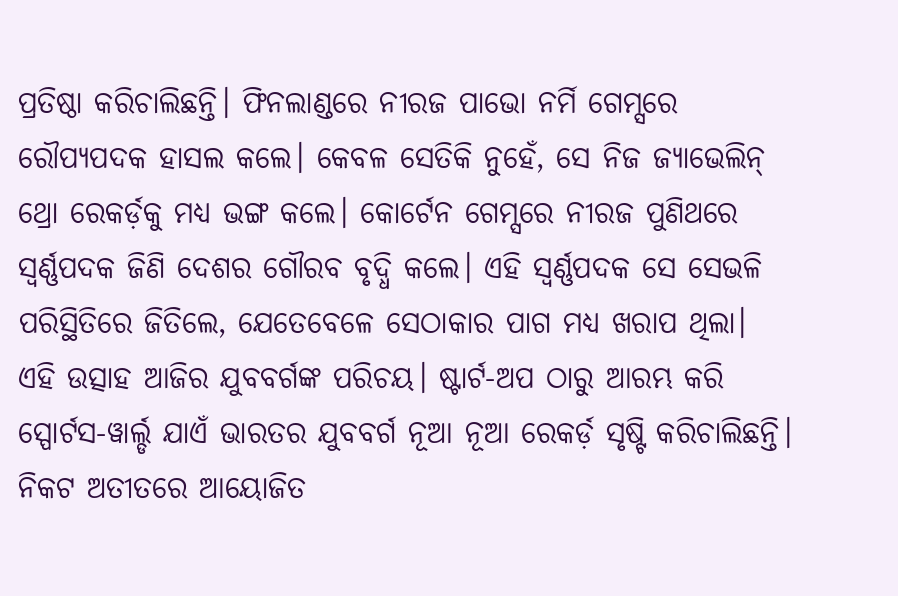ପ୍ରତିଷ୍ଠା କରିଚାଲିଛନ୍ତି। ଫିନଲାଣ୍ଡରେ ନୀରଜ ପାଭୋ ନର୍ମି ଗେମ୍ସରେ ରୌପ୍ୟପଦକ ହାସଲ କଲେ। କେବଳ ସେତିକି ନୁହେଁ, ସେ ନିଜ ଜ୍ୟାଭେଲିନ୍ ଥ୍ରୋ ରେକର୍ଡ଼କୁ ମଧ୍ୟ ଭଙ୍ଗ କଲେ। କୋର୍ଟେନ ଗେମ୍ସରେ ନୀରଜ ପୁଣିଥରେ ସ୍ୱର୍ଣ୍ଣପଦକ ଜିଣି ଦେଶର ଗୌରବ ବୃଦ୍ଧି କଲେ। ଏହି ସ୍ୱର୍ଣ୍ଣପଦକ ସେ ସେଭଳି ପରିସ୍ଥିତିରେ ଜିତିଲେ, ଯେତେବେଳେ ସେଠାକାର ପାଗ ମଧ୍ୟ ଖରାପ ଥିଲା। ଏହି ଉତ୍ସାହ ଆଜିର ଯୁବବର୍ଗଙ୍କ ପରିଚୟ। ଷ୍ଟାର୍ଟ-ଅପ ଠାରୁ ଆରମ୍ଭ କରି ସ୍ପୋର୍ଟସ-ୱାର୍ଲ୍ଡ ଯାଏଁ ଭାରତର ଯୁବବର୍ଗ ନୂଆ ନୂଆ ରେକର୍ଡ଼ ସୃଷ୍ଟି କରିଚାଲିଛନ୍ତି। ନିକଟ ଅତୀତରେ ଆୟୋଜିତ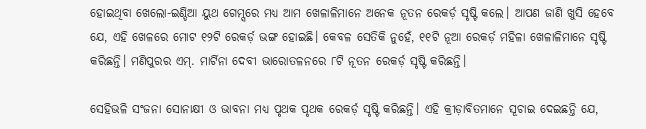ହୋଇଥିବା ଖେଲୋ-ଇଣ୍ଡିଆ ୟୁଥ ଗେମ୍ସରେ ମଧ୍ୟ ଆମ ଖେଳାଳିମାନେ ଅନେକ ନୂତନ ରେକର୍ଡ଼ ସୃଷ୍ଟି କଲେ। ଆପଣ ଜାଣି ଖୁସି ହେବେ ଯେ, ଏହି ଖେଳରେ ମୋଟ ୧୨ଟି ରେକର୍ଡ଼ ଭଙ୍ଗ ହୋଇଛି। କେବଳ ସେତିକି ନୁହେଁ, ୧୧ଟି ନୂଆ ରେକର୍ଡ଼ ମହିଳା ଖେଳାଳିମାନେ ସୃଷ୍ଟି କରିଛନ୍ତି। ମଣିପୁରର ଏମ୍. ମାର୍ଟିନା ଦେବୀ ଭାରୋତଳନରେ ୮ଟି ନୂତନ ରେକର୍ଡ଼ ସୃଷ୍ଟି କରିଛନ୍ତି।

ସେହିଭଳି ସଂଜନା ସୋନାକ୍ଷୀ ଓ ଭାବନା ମଧ୍ୟ ପୃଥକ ପୃଥକ ରେକର୍ଡ଼ ସୃଷ୍ଟି କରିଛନ୍ତି। ଏହି କ୍ରୀଡ଼ାବିତମାନେ ସୂଚାଇ ଦେଇଛନ୍ତି ଯେ,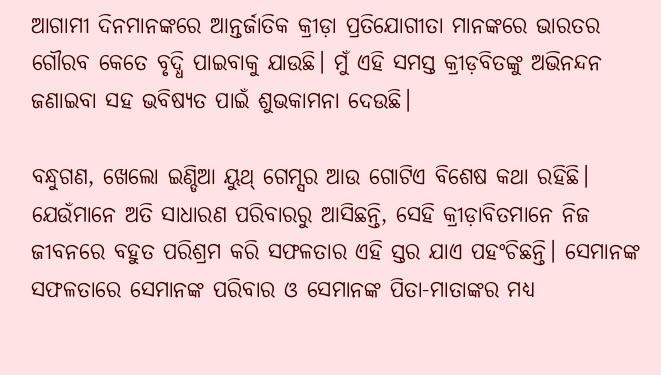ଆଗାମୀ ଦିନମାନଙ୍କରେ ଆନ୍ତର୍ଜାତିକ କ୍ରୀଡ଼ା ପ୍ରତିଯୋଗୀତା ମାନଙ୍କରେ ଭାରତର ଗୌରବ କେତେ ବୃଦ୍ଧି ପାଇବାକୁ ଯାଉଛି। ମୁଁ ଏହି ସମସ୍ତ କ୍ରୀଡ଼ବିତଙ୍କୁ ଅଭିନନ୍ଦନ ଜଣାଇବା ସହ ଭବିଷ୍ୟତ ପାଇଁ ଶୁଭକାମନା ଦେଉଛି।

ବନ୍ଧୁଗଣ, ଖେଲୋ ଇଣ୍ଡିଆ ୟୁଥ୍ ଗେମ୍ସର ଆଉ ଗୋଟିଏ ବିଶେଷ କଥା ରହିଛି। ଯେଉଁମାନେ ଅତି ସାଧାରଣ ପରିବାରରୁ ଆସିଛନ୍ତି, ସେହି କ୍ରୀଡ଼ାବିତମାନେ ନିଜ ଜୀବନରେ ବହୁତ ପରିଶ୍ରମ କରି ସଫଳତାର ଏହି ସ୍ତର ଯାଏ ପହଂଚିଛନ୍ତି। ସେମାନଙ୍କ ସଫଳତାରେ ସେମାନଙ୍କ ପରିବାର ଓ ସେମାନଙ୍କ ପିତା-ମାତାଙ୍କର ମଧ୍ୟ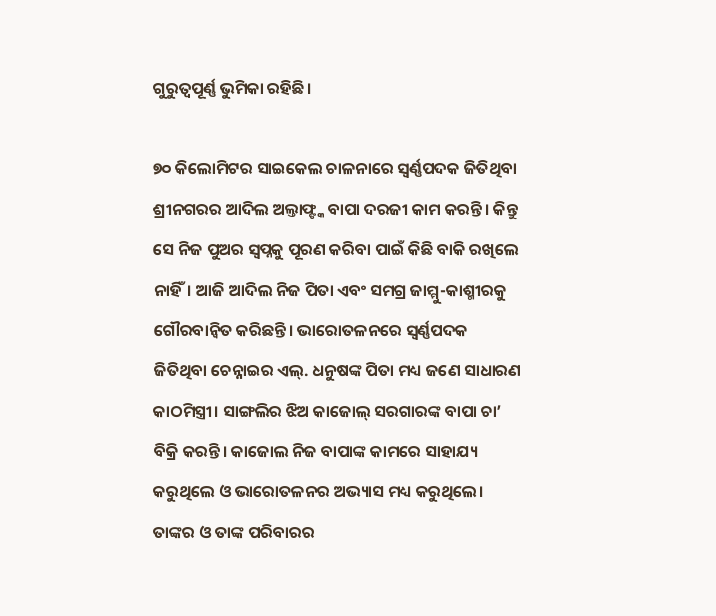ଗୁରୁତ୍ୱପୂର୍ଣ୍ଣ ଭୁମିକା ରହିଛି।

୭୦ କିଲୋମିଟର ସାଇକେଲ ଚାଳନାରେ ସ୍ୱର୍ଣ୍ଣପଦକ ଜିତିଥିବା ଶ୍ରୀନଗରର ଆଦିଲ ଅଲ୍ତାଫ୍ଙ୍କ ବାପା ଦରଜୀ କାମ କରନ୍ତି। କିନ୍ତୁ ସେ ନିଜ ପୁଅର ସ୍ୱପ୍ନକୁ ପୂରଣ କରିବା ପାଇଁ କିଛି ବାକି ରଖିଲେ ନାହିଁ। ଆଜି ଆଦିଲ ନିଜ ପିତା ଏବଂ ସମଗ୍ର ଜାମ୍ମୁ-କାଶ୍ମୀରକୁ ଗୌରବାନ୍ୱିତ କରିଛନ୍ତି। ଭାରୋତଳନରେ ସ୍ୱର୍ଣ୍ଣପଦକ ଜିତିଥିବା ଚେନ୍ନାଇର ଏଲ୍. ଧନୁଷଙ୍କ ପିତା ମଧ୍ୟ ଜଣେ ସାଧାରଣ କାଠମିସ୍ତ୍ରୀ। ସାଙ୍ଗଲିର ଝିଅ କାଜୋଲ୍ ସରଗାରଙ୍କ ବାପା ଚା’ ବିକ୍ରି କରନ୍ତି। କାଜୋଲ ନିଜ ବାପାଙ୍କ କାମରେ ସାହାଯ୍ୟ କରୁଥିଲେ ଓ ଭାରୋତଳନର ଅଭ୍ୟାସ ମଧ୍ୟ କରୁଥିଲେ। ତାଙ୍କର ଓ ତାଙ୍କ ପରିବାରର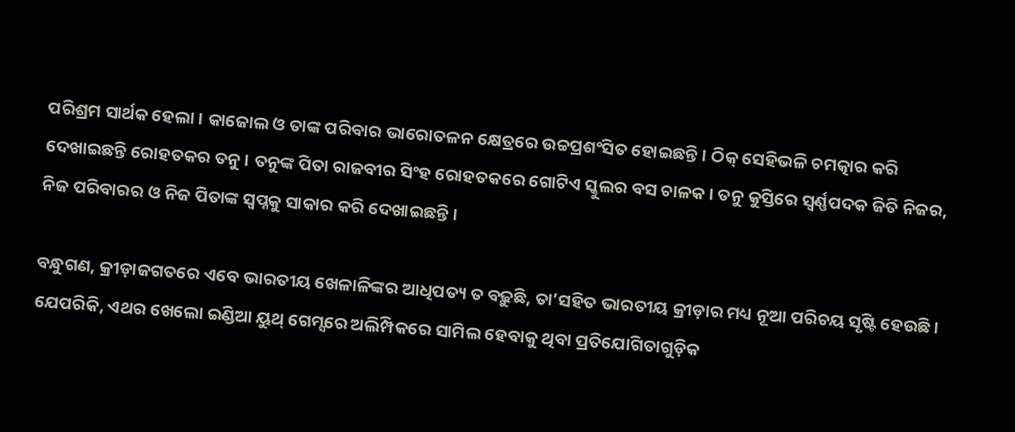ପରିଶ୍ରମ ସାର୍ଥକ ହେଲା। କାଜୋଲ ଓ ତାଙ୍କ ପରିବାର ଭାରୋତଳନ କ୍ଷେତ୍ରରେ ଉଚ୍ଚପ୍ରଶଂସିତ ହୋଇଛନ୍ତି। ଠିକ୍ ସେହିଭଳି ଚମତ୍କାର କରି ଦେଖାଇଛନ୍ତି ରୋହତକର ତନୁ। ତନୁଙ୍କ ପିତା ରାଜବୀର ସିଂହ ରୋହତକରେ ଗୋଟିଏ ସ୍କୁଲର ବସ ଚାଳକ। ତନୁ କୁସ୍ତିରେ ସ୍ୱର୍ଣ୍ଣପଦକ ଜିତି ନିଜର, ନିଜ ପରିବାରର ଓ ନିଜ ପିତାଙ୍କ ସ୍ୱପ୍ନକୁ ସାକାର କରି ଦେଖାଇଛନ୍ତି।

ବନ୍ଧୁଗଣ, କ୍ରୀଡ଼ାଜଗତରେ ଏବେ ଭାରତୀୟ ଖେଳାଳିଙ୍କର ଆଧିପତ୍ୟ ତ ବଢ଼ୁଛି, ତା’ସହିତ ଭାରତୀୟ କ୍ରୀଡ଼ାର ମଧ୍ୟ ନୂଆ ପରିଚୟ ସୃଷ୍ଟି ହେଉଛି। ଯେପରିକି, ଏଥର ଖେଲୋ ଇଣ୍ଡିଆ ୟୁଥ୍ ଗେମ୍ସରେ ଅଲିମ୍ପିକରେ ସାମିଲ ହେବାକୁ ଥିବା ପ୍ରତିଯୋଗିତାଗୁଡ଼ିକ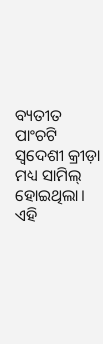ବ୍ୟତୀତ ପାଂଚଟି ସ୍ୱଦେଶୀ କ୍ରୀଡ଼ା ମଧ୍ୟ ସାମିଲ୍ ହୋଇଥିଲା। ଏହି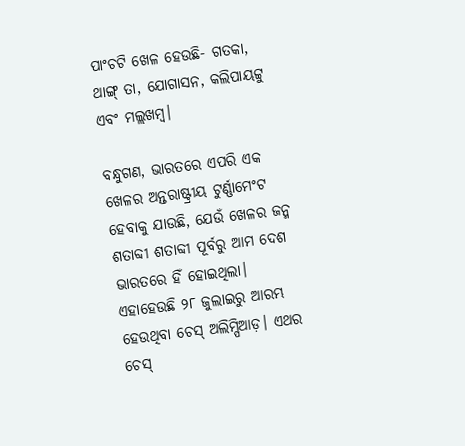ପାଂଚଟି ଖେଳ ହେଉଛି- ଗତକା, ଥାଙ୍ଗ୍ ତା, ଯୋଗାସନ, କଲିପାୟଟ୍ଟୁ ଏବଂ ମଲ୍ଲଖମ୍ବ।

ବନ୍ଧୁଗଣ, ଭାରତରେ ଏପରି ଏକ ଖେଳର ଅନ୍ତରାଷ୍ଟ୍ରୀୟ ଟୁର୍ଣ୍ଣାମେଂଟ ହେବାକୁ ଯାଉଛି, ଯେଉଁ ଖେଳର ଜନ୍ମ ଶତାବ୍ଦୀ ଶତାବ୍ଦୀ ପୂର୍ବରୁ ଆମ ଦେଶ ଭାରତରେ ହିଁ ହୋଇଥିଲା। ଏହାହେଉଛି ୨୮ ଜୁଲାଇରୁ ଆରମ୍ଭ ହେଉଥିବା ଚେସ୍ ଅଲିମ୍ପିଆଡ଼। ଏଥର ଚେସ୍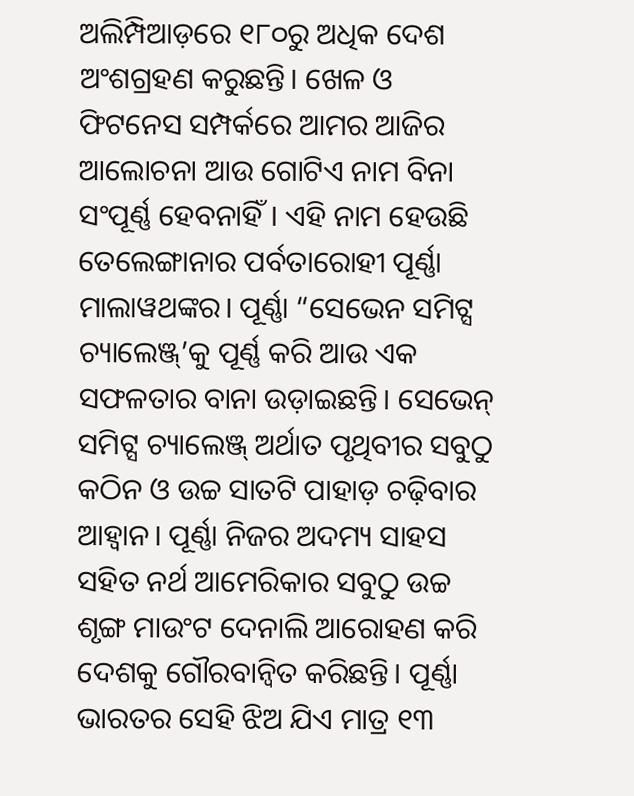ଅଲିମ୍ପିଆଡ଼ରେ ୧୮୦ରୁ ଅଧିକ ଦେଶ ଅଂଶଗ୍ରହଣ କରୁଛନ୍ତି। ଖେଳ ଓ ଫିଟନେସ ସମ୍ପର୍କରେ ଆମର ଆଜିର ଆଲୋଚନା ଆଉ ଗୋଟିଏ ନାମ ବିନା ସଂପୂର୍ଣ୍ଣ ହେବନାହିଁ। ଏହି ନାମ ହେଉଛି ତେଲେଙ୍ଗାନାର ପର୍ବତାରୋହୀ ପୂର୍ଣ୍ଣା ମାଲାୱଥଙ୍କର। ପୂର୍ଣ୍ଣା “ସେଭେନ ସମିଟ୍ସ ଚ୍ୟାଲେଞ୍ଜ୍’କୁ ପୂର୍ଣ୍ଣ କରି ଆଉ ଏକ ସଫଳତାର ବାନା ଉଡ଼ାଇଛନ୍ତି। ସେଭେନ୍ ସମିଟ୍ସ ଚ୍ୟାଲେଞ୍ଜ୍ ଅର୍ଥାତ ପୃଥିବୀର ସବୁଠୁ କଠିନ ଓ ଉଚ୍ଚ ସାତଟି ପାହାଡ଼ ଚଢ଼ିବାର ଆହ୍ୱାନ। ପୂର୍ଣ୍ଣା ନିଜର ଅଦମ୍ୟ ସାହସ ସହିତ ନର୍ଥ ଆମେରିକାର ସବୁଠୁ ଉଚ୍ଚ ଶୃଙ୍ଗ ମାଉଂଟ ଦେନାଲି ଆରୋହଣ କରି ଦେଶକୁ ଗୌରବାନ୍ୱିତ କରିଛନ୍ତି। ପୂର୍ଣ୍ଣା ଭାରତର ସେହି ଝିଅ ଯିଏ ମାତ୍ର ୧୩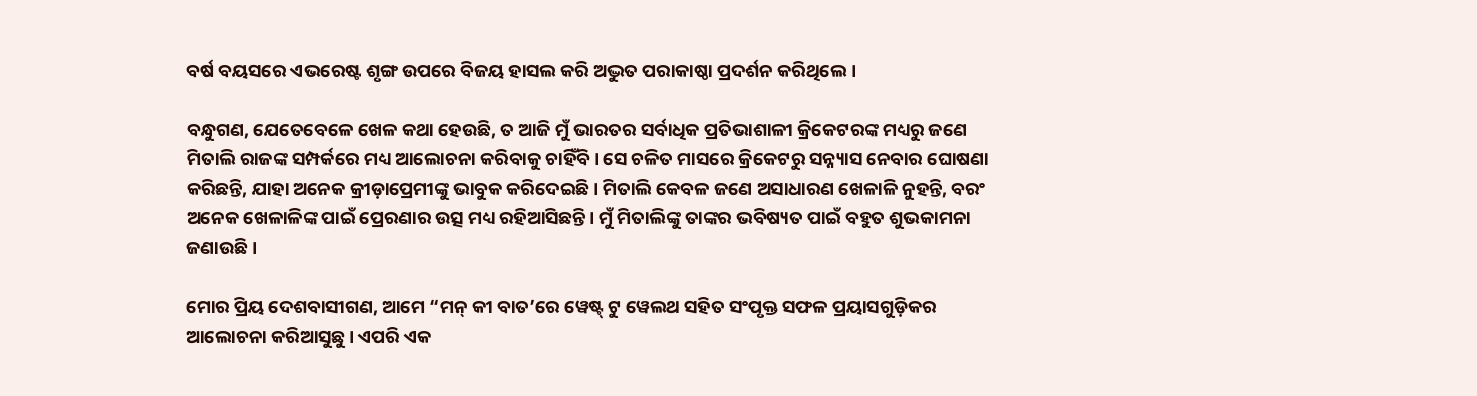ବର୍ଷ ବୟସରେ ଏଭରେଷ୍ଟ ଶୃଙ୍ଗ ଉପରେ ବିଜୟ ହାସଲ କରି ଅଦ୍ଭୁତ ପରାକାଷ୍ଠା ପ୍ରଦର୍ଶନ କରିଥିଲେ।

ବନ୍ଧୁଗଣ, ଯେତେବେଳେ ଖେଳ କଥା ହେଉଛି, ତ ଆଜି ମୁଁ ଭାରତର ସର୍ବାଧିକ ପ୍ରତିଭାଶାଳୀ କ୍ରିକେଟରଙ୍କ ମଧ୍ୟରୁ ଜଣେ ମିତାଲି ରାଜଙ୍କ ସମ୍ପର୍କରେ ମଧ୍ୟ ଆଲୋଚନା କରିବାକୁ ଚାହିଁବି। ସେ ଚଳିତ ମାସରେ କ୍ରିକେଟରୁ ସନ୍ନ୍ୟାସ ନେବାର ଘୋଷଣା କରିଛନ୍ତି, ଯାହା ଅନେକ କ୍ରୀଡ଼ାପ୍ରେମୀଙ୍କୁ ଭାବୁକ କରିଦେଇଛି। ମିତାଲି କେବଳ ଜଣେ ଅସାଧାରଣ ଖେଳାଳି ନୁହନ୍ତି, ବରଂ ଅନେକ ଖେଳାଳିଙ୍କ ପାଇଁ ପ୍ରେରଣାର ଉତ୍ସ ମଧ୍ୟ ରହିଆସିଛନ୍ତି। ମୁଁ ମିତାଲିଙ୍କୁ ତାଙ୍କର ଭବିଷ୍ୟତ ପାଇଁ ବହୁତ ଶୁଭକାମନା ଜଣାଉଛି।

ମୋର ପ୍ରିୟ ଦେଶବାସୀଗଣ, ଆମେ “ମନ୍ କୀ ବାତ’ରେ ୱେଷ୍ଟ୍ ଟୁ ୱେଲଥ ସହିତ ସଂପୃକ୍ତ ସଫଳ ପ୍ରୟାସଗୁଡ଼ିକର ଆଲୋଚନା କରିଆସୁଛୁ। ଏପରି ଏକ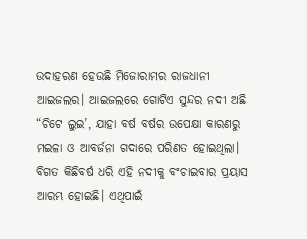ଉଦାହରଣ ହେଉଛି ମିଜୋରାମର ରାଜଧାନୀ ଆଇଜଲର। ଆଇଜଲରେ ଗୋଟିଏ ସୁନ୍ଦର ନଦୀ ଅଛି “ଚିଟେ ଲୁଇ’, ଯାହା ବର୍ଷ ବର୍ଷର ଉପେକ୍ଷା କାରଣରୁ ମଇଳା ଓ ଆବର୍ଜନା ଗଦାରେ ପରିଣତ ହୋଇଥିଲା। ବିଗତ କିଛିବର୍ଷ ଧରି ଏହି ନଦୀକୁ ବଂଚାଇବାର ପ୍ରୟାସ ଆରମ୍ଭ ହୋଇଛି। ଏଥିପାଇଁ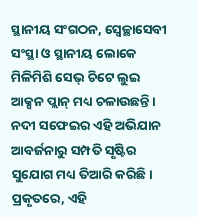ସ୍ଥାନୀୟ ସଂଗଠନ, ସ୍ୱେଚ୍ଛାସେବୀ ସଂସ୍ଥା ଓ ସ୍ଥାନୀୟ ଲୋକେ ମିଳିମିଶି ସେଭ୍ ଚିଟେ ଲୁଇ ଆକ୍ସନ ପ୍ଲାନ୍ ମଧ୍ୟ ଚଳାଉଛନ୍ତି। ନଦୀ ସଫେଇର ଏହି ଅଭିଯାନ ଆବର୍ଜନାରୁ ସମ୍ପତି ସୃଷ୍ଟିର ସୁଯୋଗ ମଧ୍ୟ ତିଆରି କରିଛି। ପ୍ରକୃତରେ, ଏହି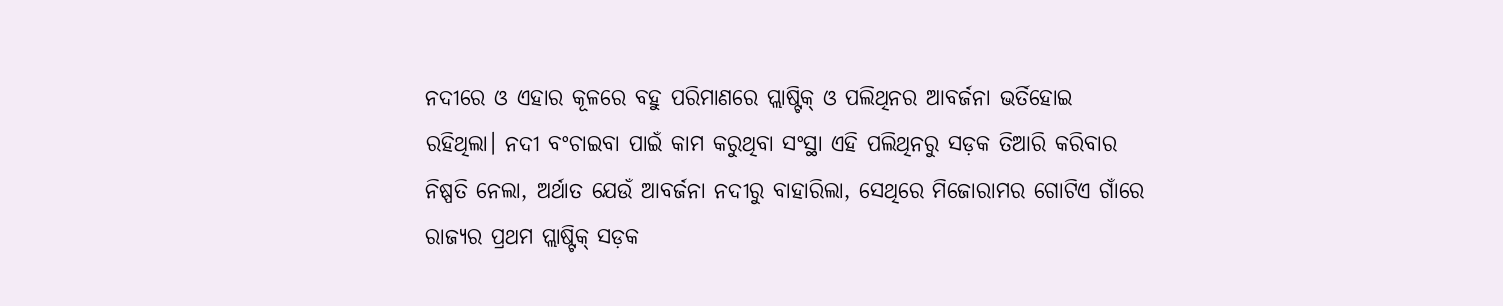ନଦୀରେ ଓ ଏହାର କୂଳରେ ବହୁ ପରିମାଣରେ ପ୍ଲାଷ୍ଟିକ୍ ଓ ପଲିଥିନର ଆବର୍ଜନା ଭର୍ତିହୋଇ ରହିଥିଲା। ନଦୀ ବଂଚାଇବା ପାଇଁ କାମ କରୁଥିବା ସଂସ୍ଥା ଏହି ପଲିଥିନରୁ ସଡ଼କ ତିଆରି କରିବାର ନିଷ୍ପତି ନେଲା, ଅର୍ଥାତ ଯେଉଁ ଆବର୍ଜନା ନଦୀରୁ ବାହାରିଲା, ସେଥିରେ ମିଜୋରାମର ଗୋଟିଏ ଗାଁରେ ରାଜ୍ୟର ପ୍ରଥମ ପ୍ଲାଷ୍ଟିକ୍ ସଡ଼କ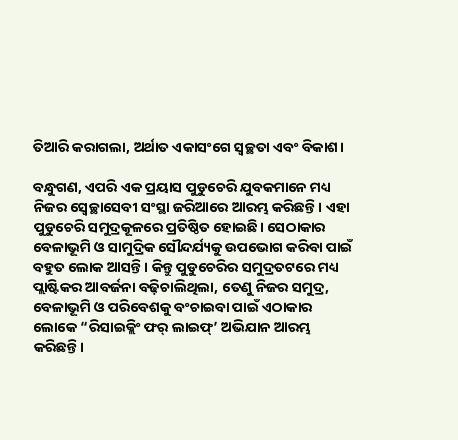ତିଆରି କରାଗଲା, ଅର୍ଥାତ ଏକାସଂଗେ ସ୍ୱଚ୍ଛତା ଏବଂ ବିକାଶ।

ବନ୍ଧୁଗଣ, ଏପରି ଏକ ପ୍ରୟାସ ପୁଡୁଚେରି ଯୁବକମାନେ ମଧ୍ୟ ନିଜର ସ୍ୱେଚ୍ଛାସେବୀ ସଂସ୍ଥା ଜରିଆରେ ଆରମ୍ଭ କରିଛନ୍ତି। ଏହା ପୁଡୁଚେରି ସମୁଦ୍ରକୂଳରେ ପ୍ରତିଷ୍ଠିତ ହୋଇଛି। ସେଠାକାର ବେଳାଭୂମି ଓ ସାମୁଦ୍ରିକ ସୌନ୍ଦର୍ଯ୍ୟକୁ ଉପଭୋଗ କରିବା ପାଇଁ ବହୁତ ଲୋକ ଆସନ୍ତି। କିନ୍ତୁ ପୁଡୁଚେରିର ସମୁଦ୍ରତଟରେ ମଧ୍ୟ ପ୍ଲାଷ୍ଟିକର ଆବର୍ଜନା ବଢ଼ିଚାଲିଥିଲା, ତେଣୁ ନିଜର ସମୁଦ୍ର, ବେଳାଭୂମି ଓ ପରିବେଶକୁ ବଂଚାଇବା ପାଇଁ ଏଠାକାର ଲୋକେ “ରିସାଇକ୍ଲିଂ ଫର୍ ଲାଇଫ୍’ ଅଭିଯାନ ଆରମ୍ଭ କରିଛନ୍ତି।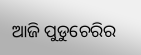ଆଜି ପୁଡୁଚେରିର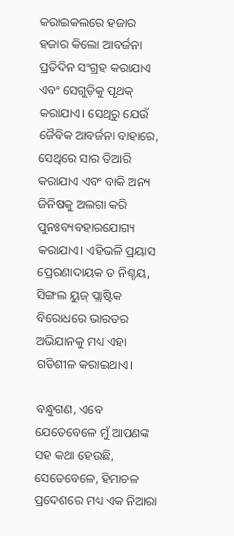କରାଇକଲରେ ହଜାର ହଜାର କିଲୋ ଆବର୍ଜନା ପ୍ରତିଦିନ ସଂଗ୍ରହ କରାଯାଏ ଏବଂ ସେଗୁଡ଼ିକୁ ପୃଥକ୍ କରାଯାଏ। ସେଥିରୁ ଯେଉଁ ଜୈବିକ ଆବର୍ଜନା ବାହାରେ, ସେଥିରେ ସାର ତିଆରି କରାଯାଏ ଏବଂ ବାକି ଅନ୍ୟ ଜିନିଷକୁ ଅଲଗା କରି ପୁନଃବ୍ୟବହାରଯୋଗ୍ୟ କରାଯାଏ। ଏହିଭଳି ପ୍ରୟାସ ପ୍ରେରଣାଦାୟକ ତ ନିଶ୍ଚୟ, ସିଙ୍ଗଲ ୟୁଜ୍ ପ୍ଲାଷ୍ଟିକ ବିରୋଧରେ ଭାରତର ଅଭିଯାନକୁ ମଧ୍ୟ ଏହା ଗତିଶୀଳ କରାଇଥାଏ।

ବନ୍ଧୁଗଣ, ଏବେ ଯେତେବେଳେ ମୁଁ ଆପଣଙ୍କ ସହ କଥା ହେଉଛି, ସେତେବେଳେ, ହିମାଚଳ ପ୍ରଦେଶରେ ମଧ୍ୟ ଏକ ନିଆରା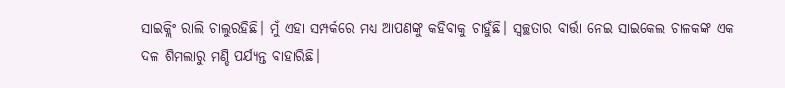ସାଇକ୍ଲିଂ ରାଲି ଚାଲୁରହିଛି। ମୁଁ ଏହା ସମ୍ପର୍କରେ ମଧ୍ୟ ଆପଣଙ୍କୁ କହିବାକୁ ଚାହୁଁଛି। ସ୍ୱଚ୍ଛତାର ବାର୍ତ୍ତା ନେଇ ସାଇକେଲ ଚାଳକଙ୍କ ଏକ ଦଳ ଶିମଲାରୁ ମଣ୍ଡି ପର୍ଯ୍ୟନ୍ତ ବାହାରିଛି।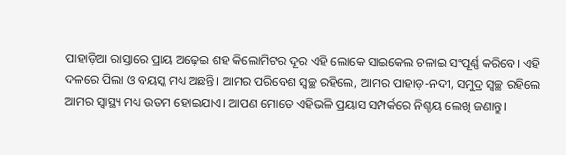ପାହାଡ଼ିଆ ରାସ୍ତାରେ ପ୍ରାୟ ଅଢ଼େଇ ଶହ କିଲୋମିଟର ଦୂର ଏହି ଲୋକେ ସାଇକେଲ ଚଳାଇ ସଂପୂର୍ଣ୍ଣ କରିବେ। ଏହି ଦଳରେ ପିଲା ଓ ବୟସ୍କ ମଧ୍ୟ ଅଛନ୍ତି। ଆମର ପରିବେଶ ସ୍ୱଚ୍ଛ ରହିଲେ, ଆମର ପାହାଡ଼-ନଦୀ, ସମୁଦ୍ର ସ୍ୱଚ୍ଛ ରହିଲେ ଆମର ସ୍ୱାସ୍ଥ୍ୟ ମଧ୍ୟ ଉତମ ହୋଇଯାଏ। ଆପଣ ମୋତେ ଏହିଭଳି ପ୍ରୟାସ ସମ୍ପର୍କରେ ନିଶ୍ଚୟ ଲେଖି ଜଣାନ୍ତୁ।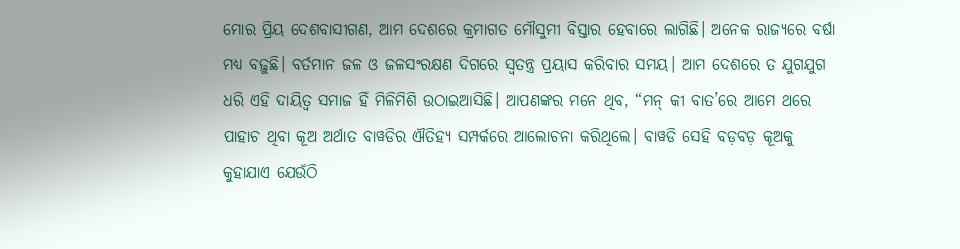ମୋର ପ୍ରିୟ ଦେଶବାସୀଗଣ, ଆମ ଦେଶରେ କ୍ରମାଗତ ମୌସୁମୀ ବିସ୍ତାର ହେବାରେ ଲାଗିଛି। ଅନେକ ରାଜ୍ୟରେ ବର୍ଷା ମଧ୍ୟ ବଢ଼ୁଛି। ବର୍ତମାନ ଜଳ ଓ ଜଳସଂରକ୍ଷଣ ଦିଗରେ ସ୍ୱତନ୍ତ୍ର ପ୍ରୟାସ କରିବାର ସମୟ। ଆମ ଦେଶରେ ତ ଯୁଗଯୁଗ ଧରି ଏହି ଦାୟିତ୍ୱ ସମାଜ ହିଁ ମିଳିମିଶି ଉଠାଇଆସିଛି। ଆପଣଙ୍କର ମନେ ଥିବ, “ମନ୍ କୀ ବାତ’ରେ ଆମେ ଥରେ ପାହାଚ ଥିବା କୂଅ ଅର୍ଥାତ ବାୱଡିର ଐତିହ୍ୟ ସମ୍ପର୍କରେ ଆଲୋଚନା କରିଥିଲେ। ବାୱଡି ସେହି ବଡ଼ବଡ଼ କୂଅକୁ କୁହାଯାଏ ଯେଉଁଠି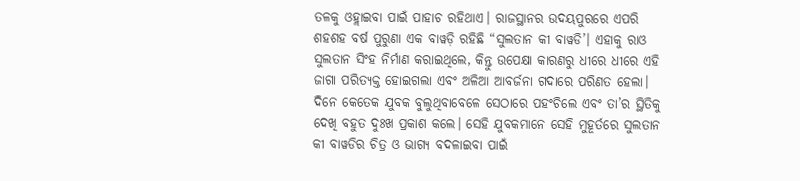ତଳକୁ ଓହ୍ଲାଇବା ପାଇଁ ପାହାଚ ରହିଥାଏ। ରାଜସ୍ଥାନର ଉଦୟପୁରରେ ଏପରି ଶହଶହ ବର୍ଷ ପୁରୁଣା ଏକ ବାୱଡ଼ି ରହିଛି “ସୁଲତାନ କୀ ବାୱଡି’। ଏହାକୁ ରାଓ ସୁଲତାନ ସିଂହ ନିର୍ମାଣ କରାଇଥିଲେ, କିନ୍ତୁ ଉପେକ୍ଷା କାରଣରୁ ଧୀରେ ଧୀରେ ଏହି ଜାଗା ପରିତ୍ୟକ୍ତ ହୋଇଗଲା ଏବଂ ଅଳିଆ ଆବର୍ଜନା ଗଦାରେ ପରିଣତ ହେଲା। ଦିନେ କେତେକ ଯୁବକ ବୁଲୁଥିବାବେଳେ ସେଠାରେ ପହଂଚିଲେ ଏବଂ ତା’ର ସ୍ଥିତିକୁ ଦେଖି ବହୁତ ଦୁଃଖ ପ୍ରକାଶ କଲେ। ସେହି ଯୁବକମାନେ ସେହି ମୁହୂର୍ତରେ ସୁଲତାନ କୀ ବାୱଡିର ଚିତ୍ର ଓ ଭାଗ୍ୟ ବଦଳାଇବା ପାଇଁ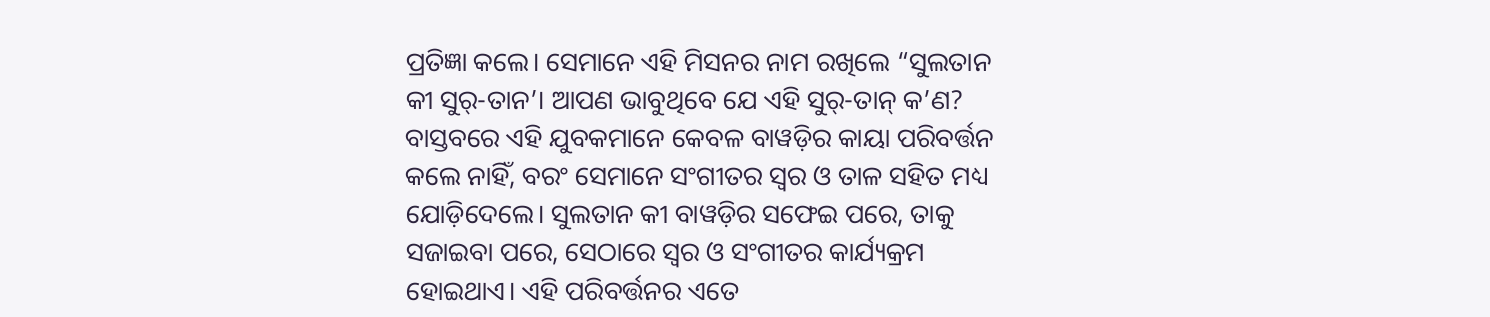ପ୍ରତିଜ୍ଞା କଲେ। ସେମାନେ ଏହି ମିସନର ନାମ ରଖିଲେ “ସୁଲତାନ କୀ ସୁର୍-ତାନ’। ଆପଣ ଭାବୁଥିବେ ଯେ ଏହି ସୁର୍-ତାନ୍ କ’ଣ? ବାସ୍ତବରେ ଏହି ଯୁବକମାନେ କେବଳ ବାୱଡ଼ିର କାୟା ପରିବର୍ତ୍ତନ କଲେ ନାହିଁ, ବରଂ ସେମାନେ ସଂଗୀତର ସ୍ୱର ଓ ତାଳ ସହିତ ମଧ୍ୟ ଯୋଡ଼ିଦେଲେ। ସୁଲତାନ କୀ ବାୱଡ଼ିର ସଫେଇ ପରେ, ତାକୁ ସଜାଇବା ପରେ, ସେଠାରେ ସ୍ୱର ଓ ସଂଗୀତର କାର୍ଯ୍ୟକ୍ରମ ହୋଇଥାଏ। ଏହି ପରିବର୍ତ୍ତନର ଏତେ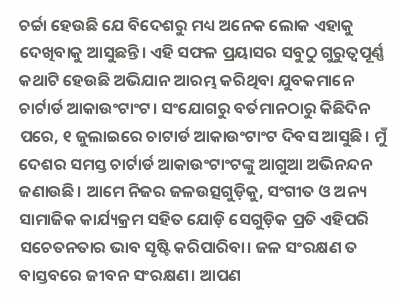ଚର୍ଚ୍ଚା ହେଉଛି ଯେ ବିଦେଶରୁ ମଧ୍ୟ ଅନେକ ଲୋକ ଏହାକୁ ଦେଖିବାକୁ ଆସୁଛନ୍ତି। ଏହି ସଫଳ ପ୍ରୟାସର ସବୁଠୁ ଗୁରୁତ୍ୱପୂର୍ଣ୍ଣ କଥାଟି ହେଉଛି ଅଭିଯାନ ଆରମ୍ଭ କରିଥିବା ଯୁବକମାନେ ଚାର୍ଟାର୍ଡ ଆକାଉଂଟାଂଟ। ସଂଯୋଗରୁ ବର୍ତମାନଠାରୁ କିଛିଦିନ ପରେ, ୧ ଜୁଲାଇରେ ଚାଟାର୍ଡ ଆକାଉଂଟାଂଟ ଦିବସ ଆସୁଛି। ମୁଁ ଦେଶର ସମସ୍ତ ଚାର୍ଟାର୍ଡ ଆକାଉଂଟାଂଟଙ୍କୁ ଆଗୁଆ ଅଭିନନ୍ଦନ ଜଣାଉଛି। ଆମେ ନିଜର ଜଳଉତ୍ସଗୁଡ଼ିକୁ, ସଂଗୀତ ଓ ଅନ୍ୟ ସାମାଜିକ କାର୍ଯ୍ୟକ୍ରମ ସହିତ ଯୋଡ଼ି ସେଗୁଡ଼ିକ ପ୍ରତି ଏହିପରି ସଚେତନତାର ଭାବ ସୃଷ୍ଟି କରିପାରିବା। ଜଳ ସଂରକ୍ଷଣ ତ ବାସ୍ତବରେ ଜୀବନ ସଂରକ୍ଷଣ। ଆପଣ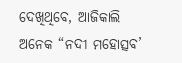ଦେଖିଥିବେ, ଆଜିକାଲି ଅନେକ “ନଦୀ ମହୋତ୍ସବ’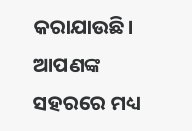କରାଯାଉଛି। ଆପଣଙ୍କ ସହରରେ ମଧ୍ୟ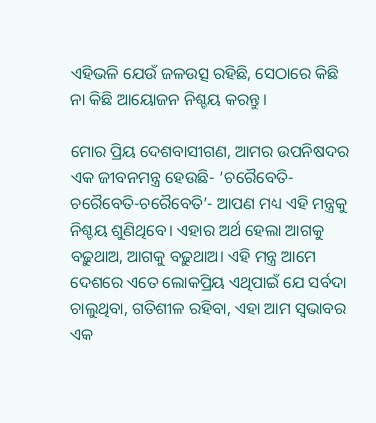ଏହିଭଳି ଯେଉଁ ଜଳଉତ୍ସ ରହିଛି, ସେଠାରେ କିଛି ନା କିଛି ଆୟୋଜନ ନିଶ୍ଚୟ କରନ୍ତୁ।

ମୋର ପ୍ରିୟ ଦେଶବାସୀଗଣ, ଆମର ଉପନିଷଦର ଏକ ଜୀବନମନ୍ତ୍ର ହେଉଛି- ‘ଚରୈବେତି-ଚରୈବେତି-ଚରୈବେତି’- ଆପଣ ମଧ୍ୟ ଏହି ମନ୍ତ୍ରକୁ ନିଶ୍ଚୟ ଶୁଣିଥିବେ। ଏହାର ଅର୍ଥ ହେଲା ଆଗକୁ ବଢ଼ୁଥାଅ, ଆଗକୁ ବଢ଼ୁଥାଅ। ଏହି ମନ୍ତ୍ର ଆମେ ଦେଶରେ ଏତେ ଲୋକପ୍ରିୟ ଏଥିପାଇଁ ଯେ ସର୍ବଦା ଚାଲୁଥିବା, ଗତିଶୀଳ ରହିବା, ଏହା ଆମ ସ୍ୱଭାବର ଏକ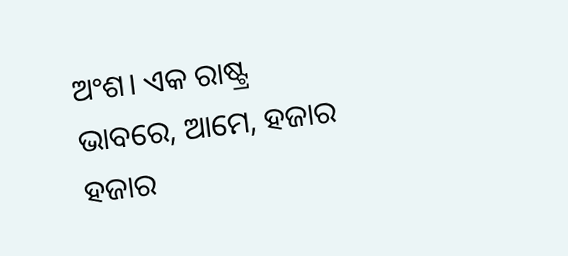ଅଂଶ। ଏକ ରାଷ୍ଟ୍ର ଭାବରେ, ଆମେ, ହଜାର ହଜାର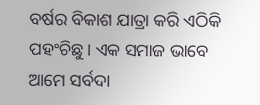ବର୍ଷର ବିକାଶ ଯାତ୍ରା କରି ଏଠିକି ପହଂଚିଛୁ। ଏକ ସମାଜ ଭାବେ ଆମେ ସର୍ବଦା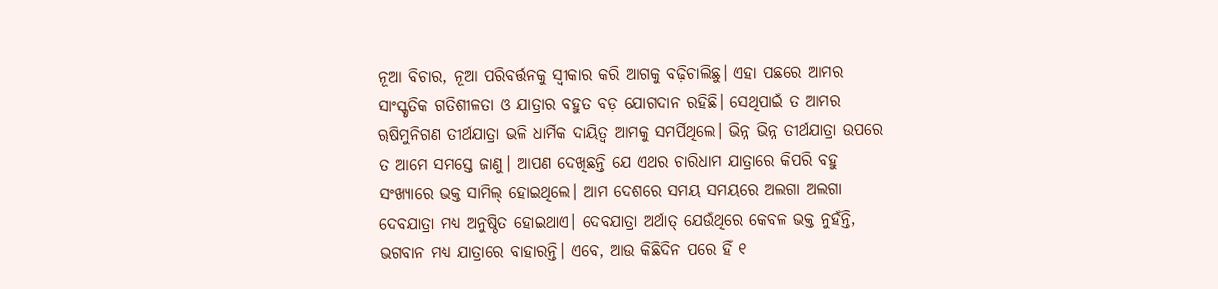ନୂଆ ବିଚାର, ନୂଆ ପରିବର୍ତ୍ତନକୁ ସ୍ୱୀକାର କରି ଆଗକୁ ବଢ଼ିଚାଲିଛୁ। ଏହା ପଛରେ ଆମର ସାଂସ୍କୃତିକ ଗତିଶୀଳତା ଓ ଯାତ୍ରାର ବହୁତ ବଡ଼ ଯୋଗଦାନ ରହିଛି। ସେଥିପାଇଁ ତ ଆମର ୠଷିମୁନିଗଣ ତୀର୍ଥଯାତ୍ରା ଭଳି ଧାର୍ମିକ ଦାୟିତ୍ୱ ଆମକୁ ସମର୍ପିଥିଲେ। ଭିନ୍ନ ଭିନ୍ନ ତୀର୍ଥଯାତ୍ରା ଉପରେ ତ ଆମେ ସମସ୍ତେ ଜାଣୁ। ଆପଣ ଦେଖିଛନ୍ତି ଯେ ଏଥର ଚାରିଧାମ ଯାତ୍ରାରେ କିପରି ବହୁ ସଂଖ୍ୟାରେ ଭକ୍ତ ସାମିଲ୍ ହୋଇଥିଲେ। ଆମ ଦେଶରେ ସମୟ ସମୟରେ ଅଲଗା ଅଲଗା ଦେବଯାତ୍ରା ମଧ୍ୟ ଅନୁଷ୍ଠିତ ହୋଇଥାଏ। ଦେବଯାତ୍ରା ଅର୍ଥାତ୍ ଯେଉଁଥିରେ କେବଳ ଭକ୍ତ ନୁହଁନ୍ତି, ଭଗବାନ ମଧ୍ୟ ଯାତ୍ରାରେ ବାହାରନ୍ତି। ଏବେ, ଆଉ କିଛିଦିନ ପରେ ହିଁ ୧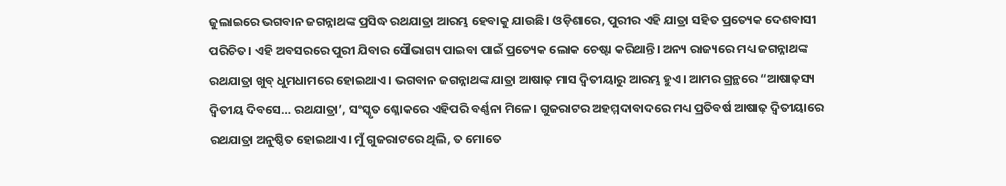ଜୁଲାଇରେ ଭଗବାନ ଜଗନ୍ନାଥଙ୍କ ପ୍ରସିଦ୍ଧ ରଥଯାତ୍ରା ଆରମ୍ଭ ହେବାକୁ ଯାଉଛି। ଓଡ଼ିଶାରେ, ପୁରୀର ଏହି ଯାତ୍ରା ସହିତ ପ୍ରତ୍ୟେକ ଦେଶବାସୀ ପରିଚିତ। ଏହି ଅବସରରେ ପୁରୀ ଯିବାର ସୌଭାଗ୍ୟ ପାଇବା ପାଇଁ ପ୍ରତ୍ୟେକ ଲୋକ ଚେଷ୍ଟା କରିଥାନ୍ତି। ଅନ୍ୟ ରାଜ୍ୟରେ ମଧ୍ୟ ଜଗନ୍ନାଥଙ୍କ ରଥଯାତ୍ରା ଖୁବ୍ ଧୁମଧାମରେ ହୋଇଥାଏ। ଭଗବାନ ଜଗନ୍ନାଥଙ୍କ ଯାତ୍ରା ଆଷାଢ଼ ମାସ ଦ୍ୱିତୀୟାରୁ ଆରମ୍ଭ ହୁଏ। ଆମର ଗ୍ରନ୍ଥରେ “ଆଷାଢ଼ସ୍ୟ ଦ୍ୱିତୀୟ ଦିବସେ… ରଥଯାତ୍ରା’, ସଂସ୍କୃତ ଶ୍ଳୋକରେ ଏହିପରି ବର୍ଣ୍ଣନା ମିଳେ। ଗୁଜରାଟର ଅହମ୍ମଦାବାଦରେ ମଧ୍ୟ ପ୍ରତିବର୍ଷ ଆଷାଢ଼ ଦ୍ୱିତୀୟାରେ ରଥଯାତ୍ରା ଅନୁଷ୍ଠିତ ହୋଇଥାଏ। ମୁଁ ଗୁଜରାଟରେ ଥିଲି, ତ ମୋତେ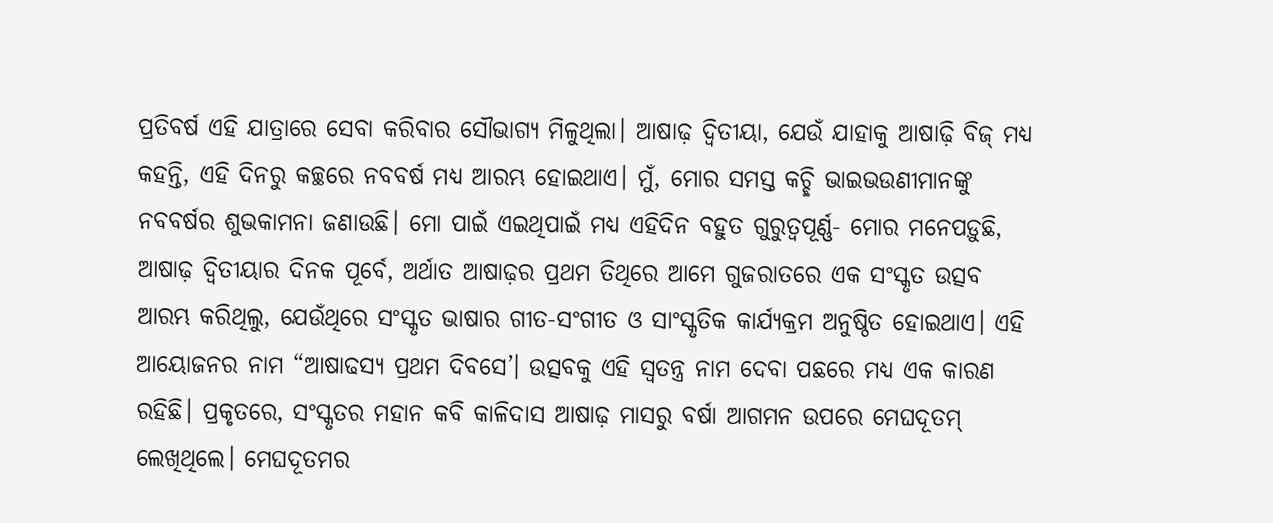ପ୍ରତିବର୍ଷ ଏହି ଯାତ୍ରାରେ ସେବା କରିବାର ସୌଭାଗ୍ୟ ମିଳୁଥିଲା। ଆଷାଢ଼ ଦ୍ୱିତୀୟା, ଯେଉଁ ଯାହାକୁ ଆଷାଢ଼ି ବିଜ୍ ମଧ୍ୟ କହନ୍ତି, ଏହି ଦିନରୁ କଚ୍ଛରେ ନବବର୍ଷ ମଧ୍ୟ ଆରମ୍ଭ ହୋଇଥାଏ। ମୁଁ, ମୋର ସମସ୍ତ କଚ୍ଛି ଭାଇଭଉଣୀମାନଙ୍କୁ ନବବର୍ଷର ଶୁଭକାମନା ଜଣାଉଛି। ମୋ ପାଇଁ ଏଇଥିପାଇଁ ମଧ୍ୟ ଏହିଦିନ ବହୁତ ଗୁରୁତ୍ୱପୂର୍ଣ୍ଣ- ମୋର ମନେପଡ଼ୁଛି, ଆଷାଢ଼ ଦ୍ୱିତୀୟାର ଦିନକ ପୂର୍ବେ, ଅର୍ଥାତ ଆଷାଢ଼ର ପ୍ରଥମ ତିଥିରେ ଆମେ ଗୁଜରାତରେ ଏକ ସଂସ୍କୃତ ଉତ୍ସବ ଆରମ୍ଭ କରିଥିଲୁ, ଯେଉଁଥିରେ ସଂସ୍କୃତ ଭାଷାର ଗୀତ-ସଂଗୀତ ଓ ସାଂସ୍କୃତିକ କାର୍ଯ୍ୟକ୍ରମ ଅନୁଷ୍ଠିତ ହୋଇଥାଏ। ଏହି ଆୟୋଜନର ନାମ “ଆଷାଢସ୍ୟ ପ୍ରଥମ ଦିବସେ’। ଉତ୍ସବକୁ ଏହି ସ୍ୱତନ୍ତ୍ର ନାମ ଦେବା ପଛରେ ମଧ୍ୟ ଏକ କାରଣ ରହିଛି। ପ୍ରକୃତରେ, ସଂସ୍କୃତର ମହାନ କବି କାଳିଦାସ ଆଷାଢ଼ ମାସରୁ ବର୍ଷା ଆଗମନ ଉପରେ ମେଘଦୂତମ୍ ଲେଖିଥିଲେ। ମେଘଦୂତମର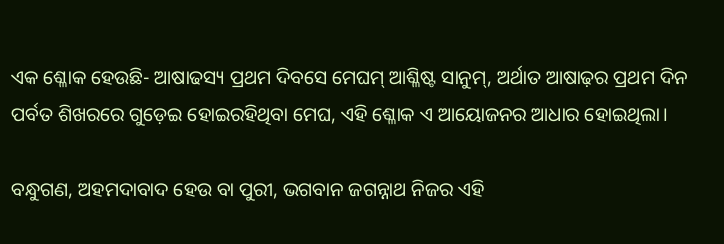ଏକ ଶ୍ଳୋକ ହେଉଛି- ଆଷାଢସ୍ୟ ପ୍ରଥମ ଦିବସେ ମେଘମ୍ ଆଶ୍ଳିଷ୍ଟ ସାନୁମ୍, ଅର୍ଥାତ ଆଷାଢ଼ର ପ୍ରଥମ ଦିନ ପର୍ବତ ଶିଖରରେ ଗୁଡ଼େଇ ହୋଇରହିଥିବା ମେଘ, ଏହି ଶ୍ଳୋକ ଏ ଆୟୋଜନର ଆଧାର ହୋଇଥିଲା।

ବନ୍ଧୁଗଣ, ଅହମଦାବାଦ ହେଉ ବା ପୁରୀ, ଭଗବାନ ଜଗନ୍ନାଥ ନିଜର ଏହି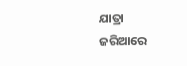ଯାତ୍ରା ଜରିଆରେ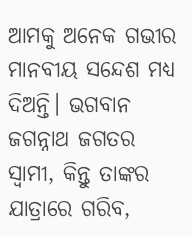ଆମକୁ ଅନେକ ଗଭୀର ମାନବୀୟ ସନ୍ଦେଶ ମଧ୍ୟ ଦିଅନ୍ତି। ଭଗବାନ ଜଗନ୍ନାଥ ଜଗତର ସ୍ୱାମୀ, କିନ୍ତୁ ତାଙ୍କର ଯାତ୍ରାରେ ଗରିବ,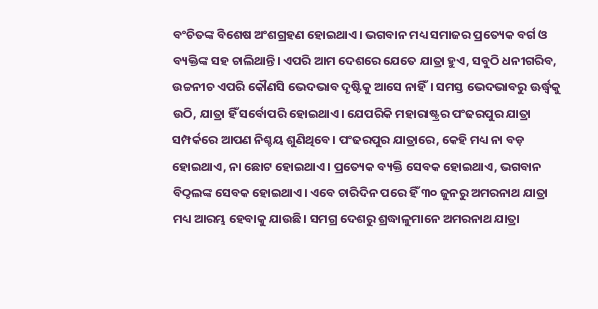ବଂଚିତଙ୍କ ବିଶେଷ ଅଂଶଗ୍ରହଣ ହୋଇଥାଏ। ଭଗବାନ ମଧ୍ୟ ସମାଜର ପ୍ରତ୍ୟେକ ବର୍ଗ ଓ ବ୍ୟକ୍ତିଙ୍କ ସହ ଚାଲିଥାନ୍ତି। ଏପରି ଆମ ଦେଶରେ ଯେତେ ଯାତ୍ରା ହୁଏ, ସବୁଠି ଧନୀଗରିବ, ଉଚ୍ଚନୀଚ ଏପରି କୌଣସି ଭେଦଭାବ ଦୃଷ୍ଟିକୁ ଆସେ ନାହିଁ। ସମସ୍ତ ଭେଦଭାବରୁ ଊର୍ଦ୍ଧ୍ଵକୁ ଉଠି, ଯାତ୍ରା ହିଁ ସର୍ବୋପରି ହୋଇଥାଏ। ଯେପରିକି ମହାରାଷ୍ଟ୍ରର ପଂଢରପୁର ଯାତ୍ରା ସମ୍ପର୍କରେ ଆପଣ ନିଶ୍ଚୟ ଶୁଣିଥିବେ। ପଂଢରପୁର ଯାତ୍ରାରେ, କେହି ମଧ୍ୟ ନା ବଡ଼ ହୋଇଥାଏ, ନା ଛୋଟ ହୋଇଥାଏ। ପ୍ରତ୍ୟେକ ବ୍ୟକ୍ତି ସେବକ ହୋଇଥାଏ, ଭଗବାନ ବିଠ୍ଠଲଙ୍କ ସେବକ ହୋଇଥାଏ। ଏବେ ଚାରିଦିନ ପରେ ହିଁ ୩୦ ଜୁନରୁ ଅମରନାଥ ଯାତ୍ରା ମଧ୍ୟ ଆରମ୍ଭ ହେବାକୁ ଯାଉଛି। ସମଗ୍ର ଦେଶରୁ ଶ୍ରଦ୍ଧାଳୁମାନେ ଅମରନାଥ ଯାତ୍ରା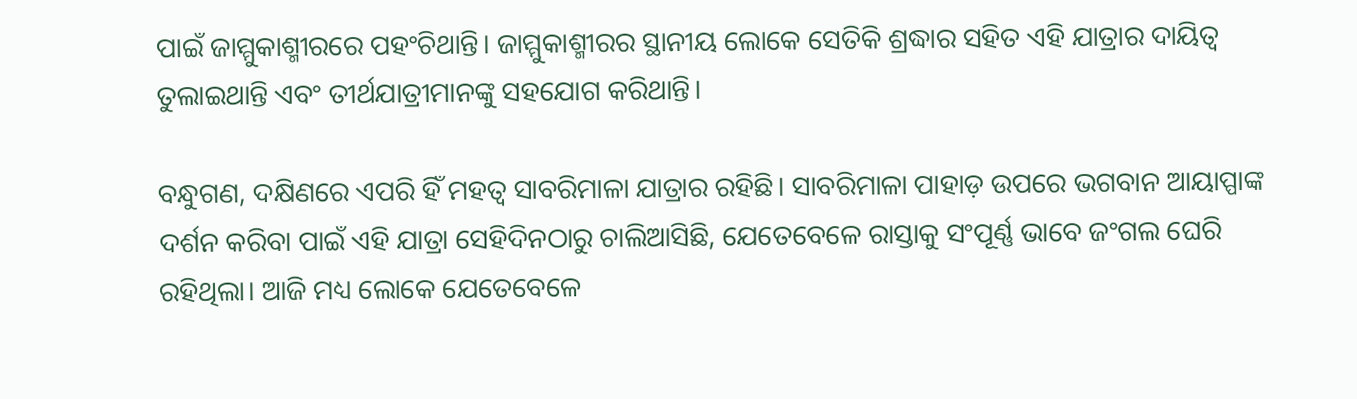ପାଇଁ ଜାମ୍ମୁକାଶ୍ମୀରରେ ପହଂଚିଥାନ୍ତି। ଜାମ୍ମୁକାଶ୍ମୀରର ସ୍ଥାନୀୟ ଲୋକେ ସେତିକି ଶ୍ରଦ୍ଧାର ସହିତ ଏହି ଯାତ୍ରାର ଦାୟିତ୍ୱ ତୁଲାଇଥାନ୍ତି ଏବଂ ତୀର୍ଥଯାତ୍ରୀମାନଙ୍କୁ ସହଯୋଗ କରିଥାନ୍ତି।

ବନ୍ଧୁଗଣ, ଦକ୍ଷିଣରେ ଏପରି ହିଁ ମହତ୍ୱ ସାବରିମାଳା ଯାତ୍ରାର ରହିଛି। ସାବରିମାଳା ପାହାଡ଼ ଉପରେ ଭଗବାନ ଆୟାପ୍ପାଙ୍କ ଦର୍ଶନ କରିବା ପାଇଁ ଏହି ଯାତ୍ରା ସେହିଦିନଠାରୁ ଚାଲିଆସିଛି, ଯେତେବେଳେ ରାସ୍ତାକୁ ସଂପୂର୍ଣ୍ଣ ଭାବେ ଜଂଗଲ ଘେରି ରହିଥିଲା। ଆଜି ମଧ୍ୟ ଲୋକେ ଯେତେବେଳେ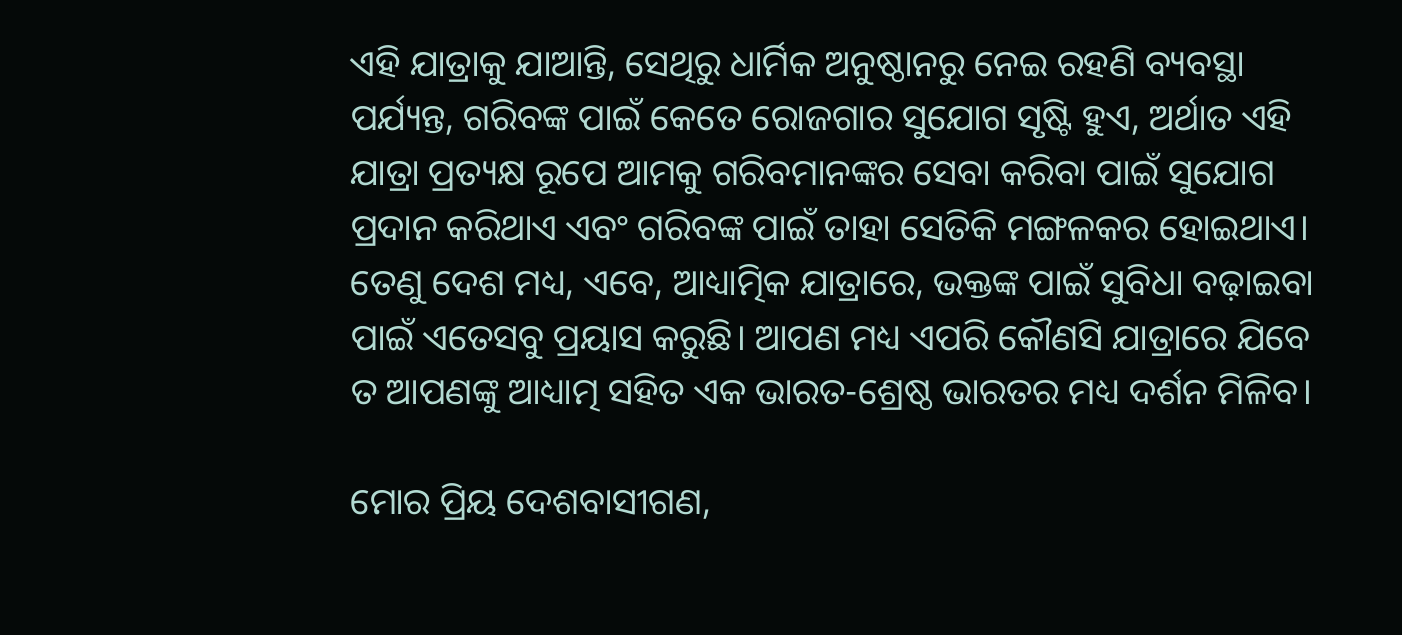ଏହି ଯାତ୍ରାକୁ ଯାଆନ୍ତି, ସେଥିରୁ ଧାର୍ମିକ ଅନୁଷ୍ଠାନରୁ ନେଇ ରହଣି ବ୍ୟବସ୍ଥା ପର୍ଯ୍ୟନ୍ତ, ଗରିବଙ୍କ ପାଇଁ କେତେ ରୋଜଗାର ସୁଯୋଗ ସୃଷ୍ଟି ହୁଏ, ଅର୍ଥାତ ଏହି ଯାତ୍ରା ପ୍ରତ୍ୟକ୍ଷ ରୂପେ ଆମକୁ ଗରିବମାନଙ୍କର ସେବା କରିବା ପାଇଁ ସୁଯୋଗ ପ୍ରଦାନ କରିଥାଏ ଏବଂ ଗରିବଙ୍କ ପାଇଁ ତାହା ସେତିକି ମଙ୍ଗଳକର ହୋଇଥାଏ। ତେଣୁ ଦେଶ ମଧ୍ୟ, ଏବେ, ଆଧ୍ୟାତ୍ମିକ ଯାତ୍ରାରେ, ଭକ୍ତଙ୍କ ପାଇଁ ସୁବିଧା ବଢ଼ାଇବା ପାଇଁ ଏତେସବୁ ପ୍ରୟାସ କରୁଛି। ଆପଣ ମଧ୍ୟ ଏପରି କୌଣସି ଯାତ୍ରାରେ ଯିବେ ତ ଆପଣଙ୍କୁ ଆଧ୍ୟାତ୍ମ ସହିତ ଏକ ଭାରତ-ଶ୍ରେଷ୍ଠ ଭାରତର ମଧ୍ୟ ଦର୍ଶନ ମିଳିବ।

ମୋର ପ୍ରିୟ ଦେଶବାସୀଗଣ,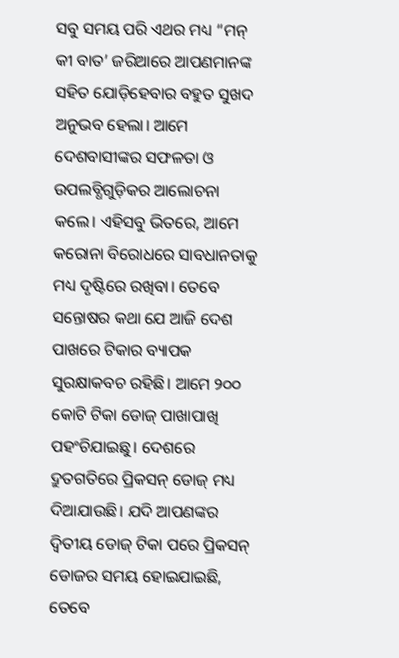ସବୁ ସମୟ ପରି ଏଥର ମଧ୍ୟ “ମନ୍ କୀ ବାତ’ ଜରିଆରେ ଆପଣମାନଙ୍କ ସହିତ ଯୋଡ଼ିହେବାର ବହୁତ ସୁଖଦ ଅନୁଭବ ହେଲା। ଆମେ ଦେଶବାସୀଙ୍କର ସଫଳତା ଓ ଉପଲବ୍ଧିଗୁଡ଼ିକର ଆଲୋଚନା କଲେ। ଏହିସବୁ ଭିତରେ, ଆମେ କରୋନା ବିରୋଧରେ ସାବଧାନତାକୁ ମଧ୍ୟ ଦୃଷ୍ଟିରେ ରଖିବା। ତେବେ ସନ୍ତୋଷର କଥା ଯେ ଆଜି ଦେଶ ପାଖରେ ଟିକାର ବ୍ୟାପକ ସୁରକ୍ଷାକବଚ ରହିଛି। ଆମେ ୨୦୦ କୋଟି ଟିକା ଡୋଜ୍ ପାଖାପାଖି ପହଂଚିଯାଇଛୁ। ଦେଶରେ ଦ୍ରୁତଗତିରେ ପ୍ରିକସନ୍ ଡୋଜ୍ ମଧ୍ୟ ଦିଆଯାଉଛି। ଯଦି ଆପଣଙ୍କର ଦ୍ୱିତୀୟ ଡୋଜ୍ ଟିକା ପରେ ପ୍ରିକସନ୍ ଡୋଜର ସମୟ ହୋଇଯାଇଛି, ତେବେ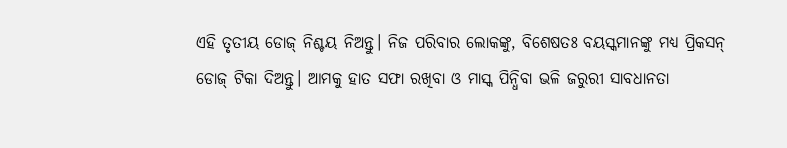ଏହି ତୃତୀୟ ଡୋଜ୍ ନିଶ୍ଚୟ ନିଅନ୍ତୁ। ନିଜ ପରିବାର ଲୋକଙ୍କୁ, ବିଶେଷତଃ ବୟସ୍କମାନଙ୍କୁ ମଧ୍ୟ ପ୍ରିକସନ୍ ଡୋଜ୍ ଟିକା ଦିଅନ୍ତୁ। ଆମକୁ ହାତ ସଫା ରଖିବା ଓ ମାସ୍କ ପିନ୍ଧିବା ଭଳି ଜରୁରୀ ସାବଧାନତା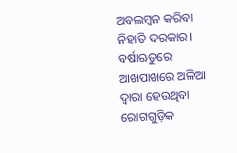ଅବଲମ୍ବନ କରିବା ନିହାତି ଦରକାର। ବର୍ଷାଋତୁରେ ଆଖପାଖରେ ଅଳିଆ ଦ୍ୱାରା ହେଉଥିବା ରୋଗଗୁଡ଼ିକ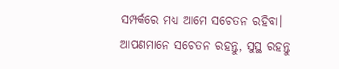ସମ୍ପର୍କରେ ମଧ୍ୟ ଆମେ ସଚେତନ ରହିବା। ଆପଣମାନେ ସଚେତନ ରହନ୍ତୁ, ସୁସ୍ଥ ରହନ୍ତୁ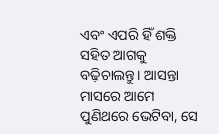ଏବଂ ଏପରି ହିଁ ଶକ୍ତି ସହିତ ଆଗକୁ ବଢ଼ିଚାଲନ୍ତୁ। ଆସନ୍ତା ମାସରେ ଆମେ ପୁଣିଥରେ ଭେଟିବା, ସେ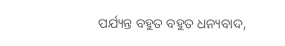ପର୍ଯ୍ୟନ୍ତ ବହୁତ ବହୁତ ଧନ୍ୟବାଦ,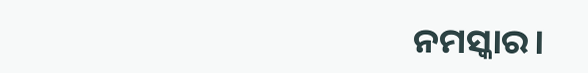ନମସ୍କାର।